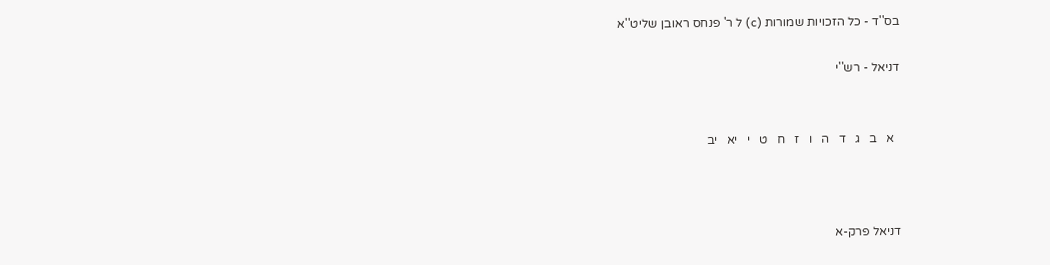בס''ד - כל הזכויות שמורות (c) ל ר' פנחס ראובן שליט''א

דניאל - רש''י


  א   ב   ג   ד   ה   ו   ז   ח   ט   י   יא   יב



דניאל פרק-א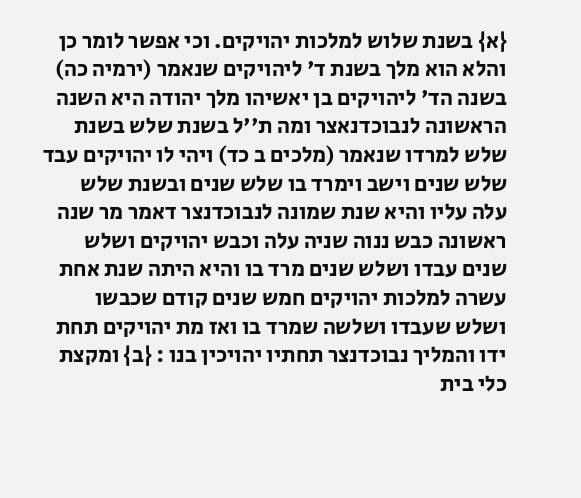{א} בשנת שלוש למלכות יהויקים. וכי אפשר לומר כן והלא הוא מלך בשנת ד' ליהויקים שנאמר (ירמיה כה) בשנה הד' ליהויקים בן יאשיהו מלך יהודה היא השנה הראשונה לנבוכדנאצר ומה ת''ל בשנת שלש בשנת שלש למרדו שנאמר (מלכים ב כד) ויהי לו יהויקים עבד שלש שנים וישב וימרד בו שלש שנים ובשנת שלש עלה עליו והיא שנת שמונה לנבוכדנצר דאמר מר שנה ראשונה כבש ננוה שניה עלה וכבש יהויקים ושלש שנים עבדו ושלש שנים מרד בו והיא היתה שנת אחת עשרה למלכות יהויקים חמש שנים קודם שכבשו ושלש שעבדו ושלשה שמרד בו ואז מת יהויקים תחת ידו והמליך נבוכדנצר תחתיו יהויכין בנו : {ב} ומקצת כלי בית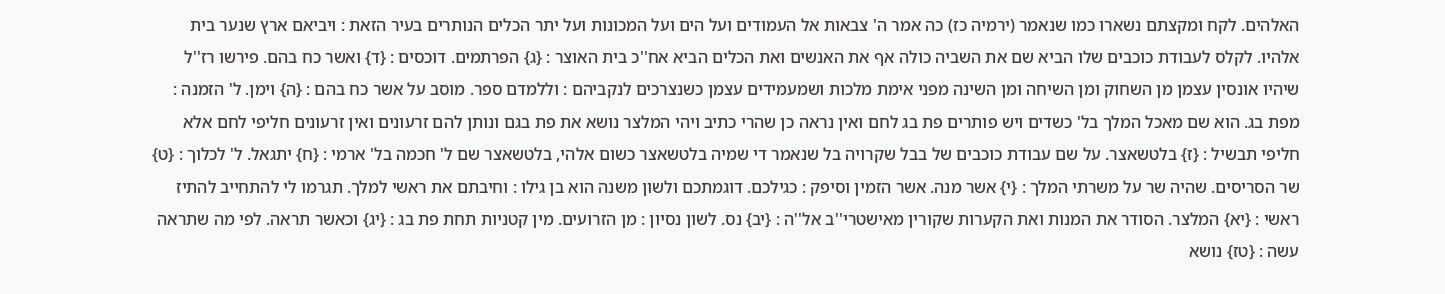האלהים. לקח ומקצתם נשארו כמו שנאמר (ירמיה כז) כה אמר ה' צבאות אל העמודים ועל הים ועל המכונות ועל יתר הכלים הנותרים בעיר הזאת : ויביאם ארץ שנער בית אלהיו. לקלס לעבודת כוכבים שלו הביא שם את השביה כולה אף את האנשים ואת הכלים הביא אח''כ בית האוצר : {ג} הפרתמים. דוכסים : {ד} ואשר כח בהם. פירשו רז''ל שיהיו אונסין עצמן מן השחוק ומן השיחה ומן השינה מפני אימת מלכות ושמעמידים עצמן כשנצרכים לנקביהם : וללמדם ספר. מוסב על אשר כח בהם : {ה} וימן. ל' הזמנה : מפת בג. הוא שם מאכל המלך בל' כשדים ויש פותרים פת בג לחם ואין נראה כן שהרי כתיב ויהי המלצר נושא את פת בגם ונותן להם זרעונים ואין זרעונים חליפי לחם אלא חליפי תבשיל : {ז} בלטשאצר. על שם עבודת כוכבים של בבל שקרויה בל שנאמר די שמיה בלטשאצר כשום אלהי, בלטשאצר שם ל' חכמה בל' ארמי : {ח} יתגאל. ל' לכלוך : {ט} שר הסריסים. שהיה שר על משרתי המלך : {י} אשר מנה. אשר הזמין וסיפק : כגילכם. דוגמתכם ולשון משנה הוא בן גילו : וחיבתם את ראשי למלך. תגרמו לי להתחייב להתיז ראשי : {יא} המלצר. הסודר את המנות ואת הקערות שקורין מאישטרי''ב אל''ה : {יב} נס. לשון נסיון : מן הזרועים. מין קטניות תחת פת בג : {יג} וכאשר תראה. לפי מה שתראה עשה : {טז} נושא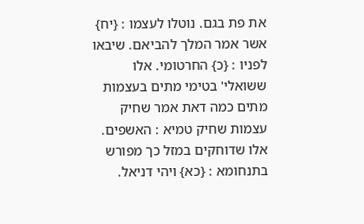את פת בגם. נוטלו לעצמו : {יח} אשר אמר המלך להביאם. שיבאו לפניו : {כ} החרטומי. אלו ששואלי' בטימי מתים בעצמות מתים כמה דאת אמר שחיק עצמות שחיק טמיא : האשפים. אלו שדוחקים במזל כך מפורש בתנחומא : {כא} ויהי דניאל.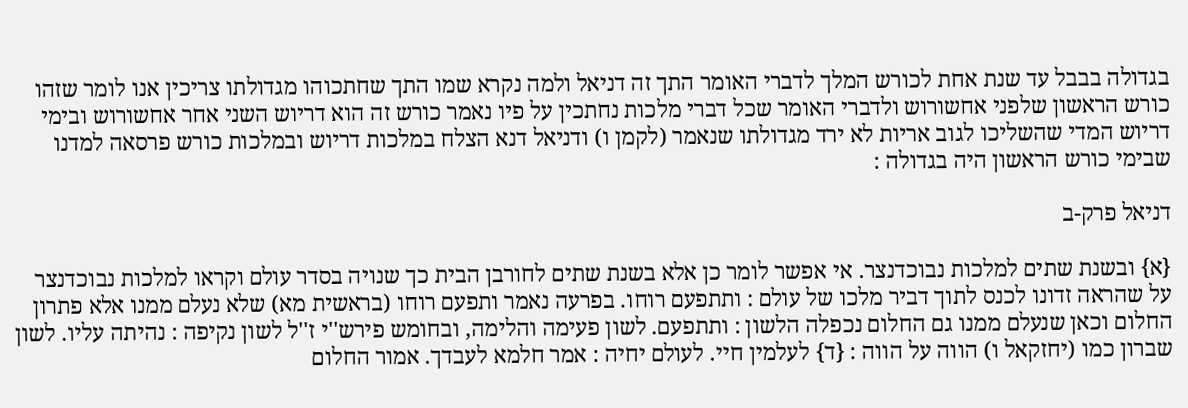בגדולה בבבל עד שנת אחת לכורש המלך לדברי האומר התך זה דניאל ולמה נקרא שמו התך שחתכוהו מגדולתו צריכין אנו לומר שזהו כורש הראשון שלפני אחשורוש ולדברי האומר שכל דברי מלכות נחתכין על פיו נאמר כורש זה הוא דריוש השני אחר אחשורוש ובימי דריוש המדי שהשליכו לגוב אריות לא ירד מגדולתו שנאמר (לקמן ו) ודניאל דנא הצלח במלכות דריוש ובמלכות כורש פרסאה למדנו שבימי כורש הראשון היה בגדולה :

דניאל פרק-ב

{א} ובשנת שתים למלכות נבוכדנצר. אי אפשר לומר כן אלא בשנת שתים לחורבן הבית כך שנויה בסדר עולם וקראו למלכות נבוכדנצר על שהראה זדונו לכנס לתוך דביר מלכו של עולם : ותתפעם רוחו. בפרעה נאמר ותפעם רוחו (בראשית מא) שלא נעלם ממנו אלא פתרון החלום וכאן שנעלם ממנו גם החלום נכפלה הלשון : ותתפעם. לשון פעימה והלימה, ובחומש פירש''י ז''ל לשון נקיפה : נהיתה עליו. לשון שברון כמו (יחזקאל ו) הווה על הווה : {ד} לעלמין חיי. לעולם יחיה : אמר חלמא לעבדך. אמור החלום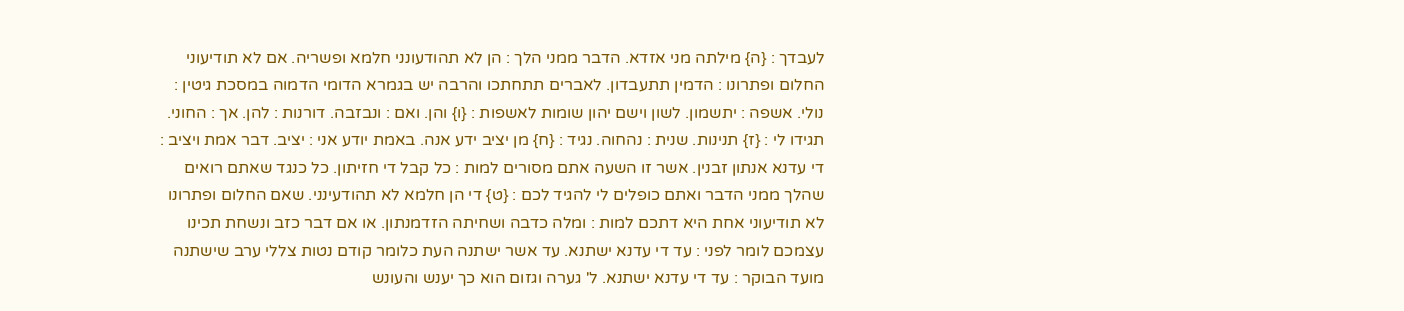לעבדך : {ה} מילתה מני אזדא. הדבר ממני הלך : הן לא תהודעונני חלמא ופשריה. אם לא תודיעוני החלום ופתרונו : הדמין תתעבדון. לאברים תתחתכו והרבה יש בגמרא הדומי הדמוה במסכת גיטין : נולי. אשפה : יתשמון. לשון וישם יהון שומות לאשפות : {ו} והן. ואם : ונבזבה. דורנות : להן. אך : החוני. תגידו לי : {ז} תנינות. שנית : נהחוה. נגיד : {ח} מן יציב ידע אנה. באמת יודע אני : יציב. דבר אמת ויציב : די עדנא אנתון זבנין. אשר זו השעה אתם מסורים למות : כל קבל די חזיתון. כל כנגד שאתם רואים שהלך ממני הדבר ואתם כופלים לי להגיד לכם : {ט} די הן חלמא לא תהודעינני. שאם החלום ופתרונו לא תודיעוני אחת היא דתכם למות : ומלה כדבה ושחיתה הזדמנתון. או אם דבר כזב ונשחת תכינו עצמכם לומר לפני : עד די עדנא ישתנא. עד אשר ישתנה העת כלומר קודם נטות צללי ערב שישתנה מועד הבוקר : עד די עדנא ישתנא. ל' גערה וגזום הוא כך יענש והעונש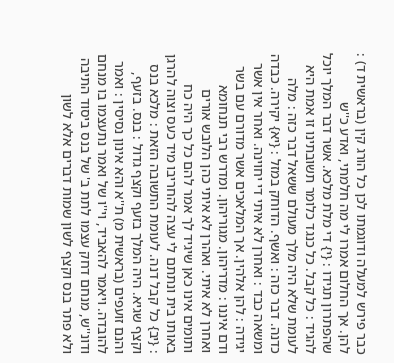כבר פירש למעלה ודוגמתו לכן כל הורג קין (בראשית ד) : להן. אך החלום אמרו לי מה חלמתי, ואדע כ''ש שהפתרון תגידו : {י} די מלת מלכא. אשר דבר המלך יוכל להגיד : כל קבל. כל כנגד כלומר תשובתינו זו אמת היא לעומת שלא היה מלך מעולם ששאל דבר כזה : מלה כדנה. דבר כזה : ואשף. הדוחק במזל : {יא} יקירה. כבדה ומשאה כבד : ואחרן לא איתי די יחוינה. ואחר אין אשר יגידה : להן אלהין. אך המלאכים אשר מדורם עם בשר ודם איננו : מדריהון. מגוריהון. ומדרש רבי תנחומא ואחרן לא איתי. ואהרן לא איתי כהן הלובש אורים ותומים אינו כאן שיגיד לך אמר להם כל כך היה כח באותו בית ונתתם לי עצה להחריבו מיד כעס וצוה להרגן : {יב} כל קבל דנה. לעומת התשובה הזאת : מלכא בנס וקצף שגיא. היה המלך בזעף וקצף גדול : בנס. בזעף, והנם זועפים (בראשית מ) ת''א והא אינון נסיסין : ואמר להובדה. ויאמר להאביד, וי''ו של ואמר נתעצמו בו מנחם ודונ''ש, מנחם דחק עצמו לתת ב' של בנס ביסוד התיבה ולא פתר בנס וקצף לשון שמות דברים אלא לשון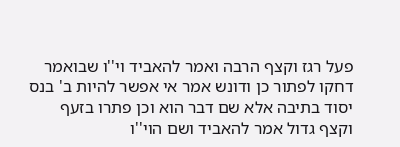פעל רגז וקצף הרבה ואמר להאביד וי''ו שבואמר דחקו לפתור כן ודונש אמר אי אפשר להיות ב' בנס יסוד בתיבה אלא שם דבר הוא וכן פתרו בזעף וקצף גדול אמר להאביד ושם הוי''ו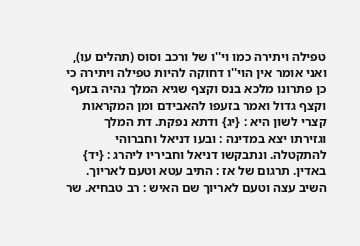טפילה ויתירה כמו וי''ו של ורכב וסוס (תהלים עו), ואני אומר אין הוי''ו דחוקה להיות טפילה ויתירה כי כן פתרונו מלכא בנס וקצף שגיא המלך נהיה בזעף וקצף גדול ואמר בזעפו להאבידם ומן המקראות קצרי לשון היא : {יג} ודתא נפקת. דת המלך וגזירתו יצא במדינה : ובעו דניאל וחברוהי להתקטלה. ונתבקשו דניאל וחביריו ליהרג : {יד} באדין. תרגום של אז : התיב עטא וטעם לאריוך. השיב עצה וטעם לאריוך שם האיש : רב טבחיא. שר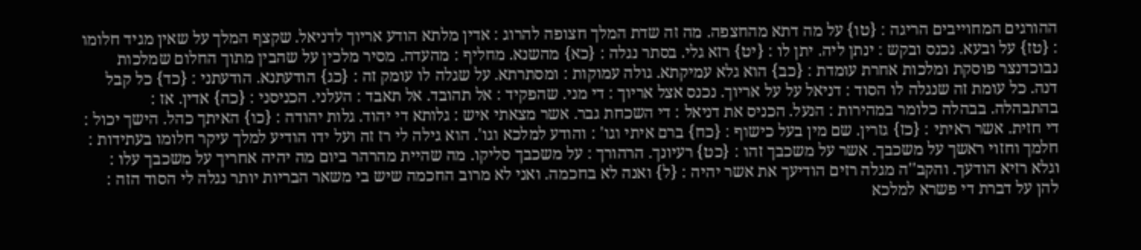ההורגים המחוייבים הריגה : {טו} על מה דתא מהחצפה. מה זה שדת המלך חצופה להרוג : אדין מלתא הודע אריוך לדניאל. שקצף המלך על שאין מגיד חלומו : {טז} על ובעא. נכנס ובקש : ינתן ליה. יתן לו : {יט} רזא גלי. בסתר נגלה : {כא} מהשנא. מחליף : מהעדה. מסיר מלכין על שהבין מתוך החלום שמלכות נבוכדנצר פוסקת ומלכות אחרת עומדת : {כב} הוא גלא עמיקתא. גולה עמוקות : ומסתרתא. על שגלה לו עומק זה : {כג} הודעתנא. הודעתני : {כד} כל קבל דנה. כל עומת זה שנגלה לו הסוד : דניאל על על אריוך. נכנס אצל אריוך : די מני. שהפקיד : אל תהובד. אל תאבד : העלני. הכניסני : {כה} אדין. אז : בהתבהלה. בבהלה כלומר במהירות : הנעל. הכניס את דניאל : די השכחת גבר. אשר מצאתי איש : גלותא די יהוד. גלות יהודה : {כו} האיתך כהל. הישך יכול : די חזית. אשר ראיתי : {כז} גזרין. שם מין בעל כישוף : {כח} ברם איתי וגו' : והודע למלכא וגו'. הוא גילה לי רז זה ועל ידו הודיע למלך עיקר חלומו בעתידות : חלמך וחזוי ראשך על משכבך. אשר על משכבך זהו : {כט} רעיונך. הרהורך : על משכבך סליקו. מה שהיית מהרהר ביום מה יהיה אחריך על משכבך עלו : וגלא רזיא הודעך. והקב''ה מגלה רזים הודיעך את אשר יהיה : {ל} ואנה לא בחכמה. ואני לא מרוב החכמה שיש בי משאר הבריות יותר נגלה לי הסוד הזה : להן על דברת די פשרא למלכא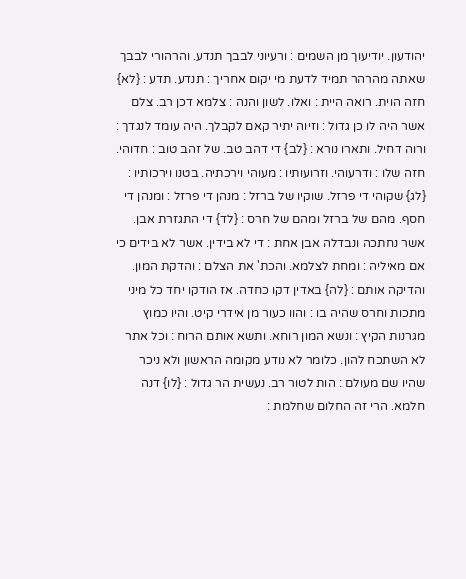יהודעון. יודיעוך מן השמים : ורעיוני לבבך תנדע. והרהורי לבבך שאתה מהרהר תמיד לדעת מי יקום אחריך : תנדע. תדע : {לא} חזה הוית. רואה היית : ואלו. לשון והנה : צלמא דכן רב. צלם אשר היה לו כן גדול : וזיוה יתיר קאם לקבלך. היה עומד לנגדך : ורוה דחיל. ותארו נורא : {לב} די דהב טב. של זהב טוב : חדוהי. חזה שלו : ודרעוהי. וזרועותיו : מעוהי וירכתיה. בטנו וירכותיו : {לג} שקוהי די פרזל. שוקיו של ברזל : מנהן די פרזל : ומנהן די חסף. מהם של ברזל ומהם של חרס : {לד} די התגזרת אבן. אשר נחתכה ונבדלה אבן אחת : די לא בידין. אשר לא בידים כי אם מאיליה : ומחת לצלמא. והכת' את הצלם : והדקת המון. והדיקה אותם : {לה} באדין דקו כחדה. אז הודקו יחד כל מיני מתכות וחרס שהיה בו : והוו כעור מן אידרי קיט. והיו כמוץ מגרנות הקיץ : ונשא המון רוחא. ותשא אותם הרוח : וכל אתר לא השתכח להון. כלומר לא נודע מקומה הראשון ולא ניכר שהיו שם מעולם : הות לטור רב. נעשית הר גדול : {לו} דנה חלמא. הרי זה החלום שחלמת :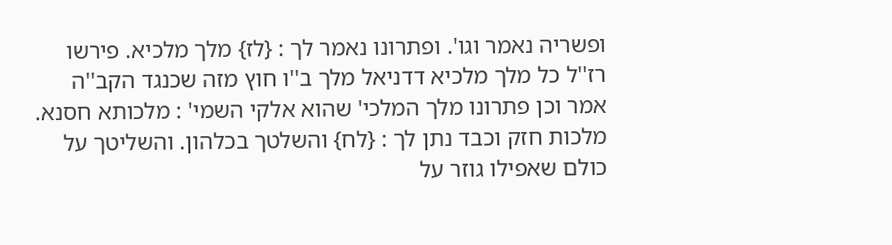ופשריה נאמר וגו'. ופתרונו נאמר לך : {לז} מלך מלכיא. פירשו רז''ל כל מלך מלכיא דדניאל מלך ב''ו חוץ מזה שכנגד הקב''ה אמר וכן פתרונו מלך המלכי' שהוא אלקי השמי' : מלכותא חסנא. מלכות חזק וכבד נתן לך : {לח} והשלטך בכלהון. והשליטך על כולם שאפילו גוזר על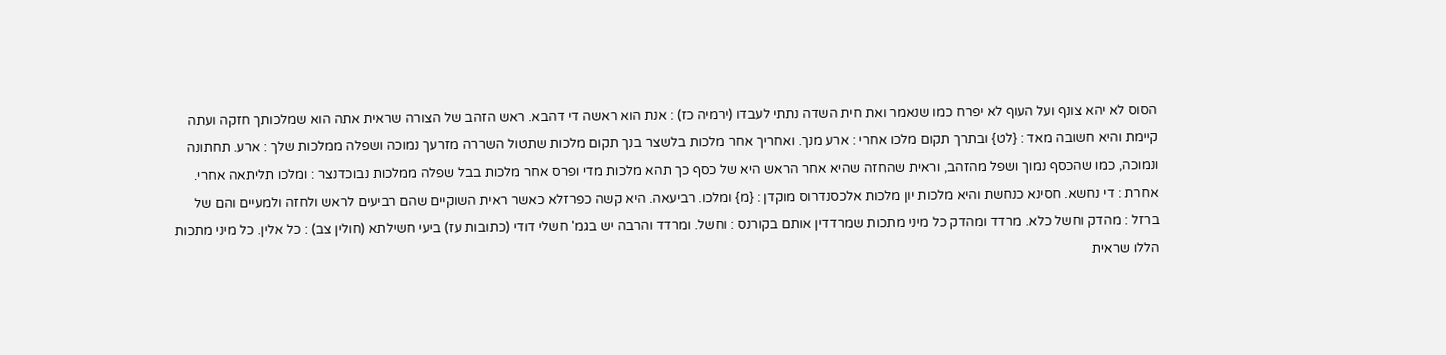הסוס לא יהא צונף ועל העוף לא יפרח כמו שנאמר ואת חית השדה נתתי לעבדו (ירמיה כז) : אנת הוא ראשה די דהבא. ראש הזהב של הצורה שראית אתה הוא שמלכותך חזקה ועתה קיימת והיא חשובה מאד : {לט} ובתרך תקום מלכו אחרי : ארע מנך. ואחריך אחר מלכות בלשצר בנך תקום מלכות שתטול השררה מזרעך נמוכה ושפלה ממלכות שלך : ארע. תחתונה ונמוכה, כמו שהכסף נמוך ושפל מהזהב, וראית שהחזה שהיא אחר הראש היא של כסף כך תהא מלכות מדי ופרס אחר מלכות בבל שפלה ממלכות נבוכדנצר : ומלכו תליתאה אחרי. אחרת : די נחשא. חסינא כנחשת והיא מלכות יון מלכות אלכסנדרוס מוקדן : {מ} ומלכו. רביעאה. היא קשה כפרזלא כאשר ראית השוקיים שהם רביעים לראש ולחזה ולמעיים והם של ברזל : מהדק וחשל כלא. מרדד ומהדק כל מיני מתכות שמרדדין אותם בקורנס : וחשל. ומרדד והרבה יש בגמ' חשלי דודי (כתובות עז) ביעי חשילתא (חולין צב) : כל אלין. כל מיני מתכות הללו שראית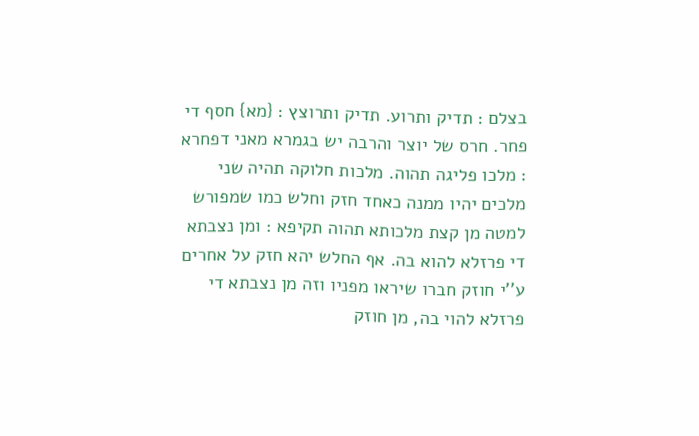בצלם : תדיק ותרוע. תדיק ותרוצץ : {מא} חסף די פחר. חרס של יוצר והרבה יש בגמרא מאני דפחרא : מלכו פליגה תהוה. מלכות חלוקה תהיה שני מלכים יהיו ממנה כאחד חזק וחלש כמו שמפורש למטה מן קצת מלכותא תהוה תקיפא : ומן נצבתא די פרזלא להוא בה. אף החלש יהא חזק על אחרים ע''י חוזק חברו שיראו מפניו וזה מן נצבתא די פרזלא להוי בה, מן חוזק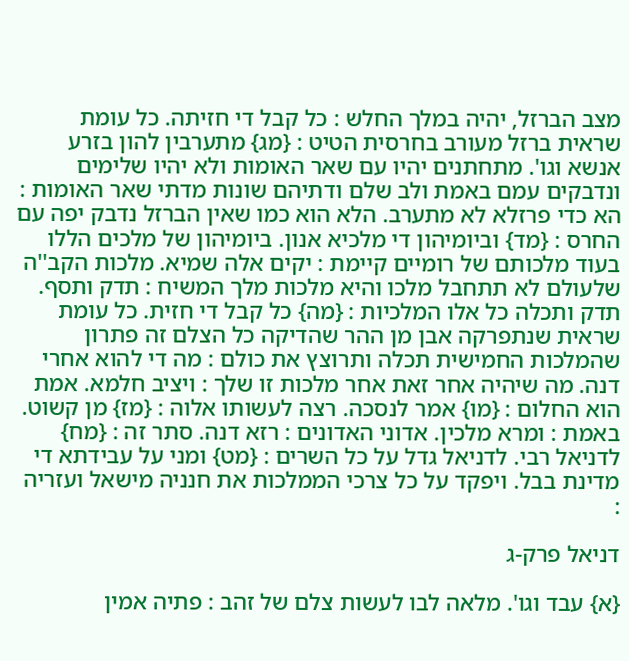מצב הברזל, יהיה במלך החלש : כל קבל די חזיתה. כל עומת שראית ברזל מעורב בחרסית הטיט : {מג} מתערבין להון בזרע אנשא וגו'. מתחתנים יהיו עם שאר האומות ולא יהיו שלימים ונדבקים עמם באמת ולב שלם ודתיהם שונות מדתי שאר האומות : הא כדי פרזלא לא מתערב. הלא הוא כמו שאין הברזל נדבק יפה עם החרס : {מד} וביומיהון די מלכיא אנון. ביומיהון של מלכים הללו בעוד מלכותם של רומיים קיימת : יקים אלה שמיא. מלכות הקב''ה שלעולם לא תתחבל מלכו והיא מלכות מלך המשיח : תדק ותסף. תדק ותכלה כל אלו המלכיות : {מה} כל קבל די חזית. כל עומת שראית שנתפרקה אבן מן ההר שהדיקה כל הצלם זה פתרון שהמלכות החמישית תכלה ותרוצץ את כולם : מה די להוא אחרי דנה. מה שיהיה אחר זאת אחר מלכות זו שלך : ויציב חלמא. אמת הוא החלום : {מו} אמר לנסכה. רצה לעשותו אלוה : {מז} מן קשוט. באמת : ומרא מלכין. אדוני האדונים : רזא דנה. סתר זה : {מח} לדניאל רבי. לדניאל גדל על כל השרים : {מט} ומני על עבידתא די מדינת בבל. ויפקד על כל צרכי הממלכות את חנניה מישאל ועזריה :

דניאל פרק-ג

{א} עבד וגו'. מלאה לבו לעשות צלם של זהב : פתיה אמין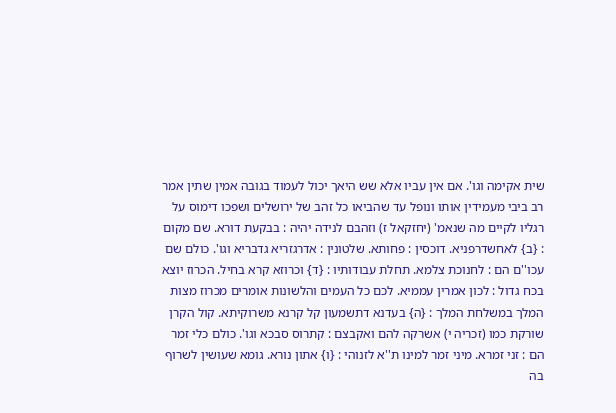שית אקימה וגו'. אם אין עביו אלא שש היאך יכול לעמוד בגובה אמין שתין אמר רב ביבי מעמידין אותו ונופל עד שהביאו כל זהב של ירושלים ושפכו דימוס על רגליו לקיים מה שנאמ' (יחזקאל ז) וזהבם לנידה יהיה : בבקעת דורא. שם מקום : {ב} לאחשדרפניא. דוכסין : פחותא. שלטונין : אדרגזריא גדבריא וגו'. כולם שם עכו''ם הם : לחנוכת צלמא. תחלת עבודותיו : {ד} וכרוזא קרא בחיל. הכרוז יוצא בכח גדול : לכון אמרין עממיא. לכם כל העמים והלשונות אומרים מכרוז מצות המלך במשלחת המלך : {ה} בעדנא דתשמעון קל קרנא משרוקיתא. קול הקרן שורקת כמו (זכריה י) אשרקה להם ואקבצם : קתרוס סבכא וגו'. כולם כלי זמר הם : זני זמרא. מיני זמר למינו ת''א לזנוהי : {ו} אתון נורא. גומא שעושין לשרוף בה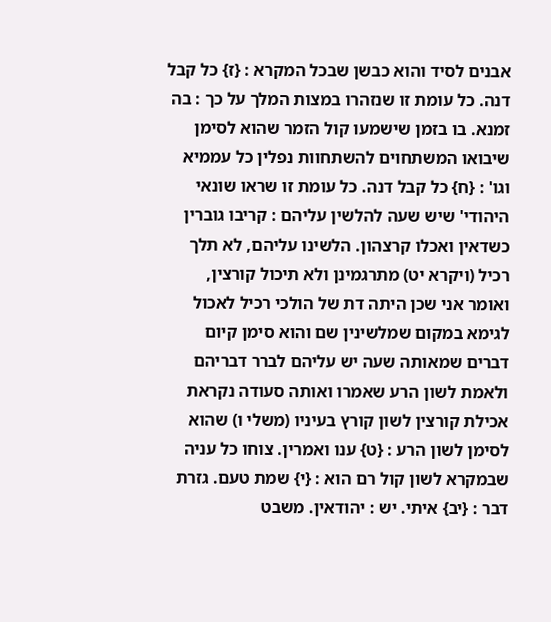אבנים לסיד והוא כבשן שבכל המקרא : {ז} כל קבל דנה. כל עומת זו שנזהרו במצות המלך על כך : בה זמנא. בו בזמן שישמעו קול הזמר שהוא לסימן שיבואו המשתחוים להשתחוות נפלין כל עממיא וגו' : {ח} כל קבל דנה. כל עומת זו שראו שונאי היהודי' שיש שעה להלשין עליהם : קריבו גוברין כשדאין ואכלו קרצהון. הלשינו עליהם, לא תלך רכיל (ויקרא יט) מתרגמינן ולא תיכול קורצין, ואומר אני שכן היתה דת של הולכי רכיל לאכול לגימא במקום שמלשינין שם והוא סימן קיום דברים שמאותה שעה יש עליהם לברר דבריהם ולאמת לשון הרע שאמרו ואותה סעודה נקראת אכילת קורצין לשון קורץ בעיניו (משלי ו) שהוא לסימן לשון הרע : {ט} ענו ואמרין. צוחו כל עניה שבמקרא לשון קול רם הוא : {י} שמת טעם. גזרת דבר : {יב} איתי. יש : יהודאין. משבט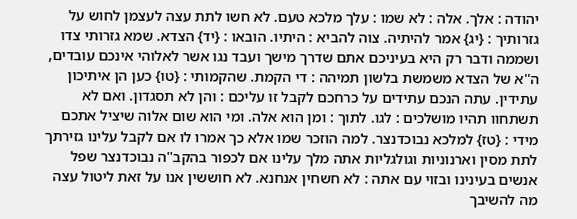יהודה : אלך. אלה : לא שמו : עלך מלכא טעם. לא חשו לתת עצה לעצמן לחוש על גזרותיך : {יג} אמר להיתיה. צוה להביא : היתיו. הובאו : {יד} הצדא. שמא גזרותי צדו ושממה ודבר רק היא בעיניכם אתם שדרך מישך ועבד נגו אשר לאלוהי אינכם עובדים, ה''א של הצדא משמשת בלשון תמיהה : די הקמת. שהקמותי : {טו} כען הן איתיכון עתידין. עתה הנכם עתידים על כרחכם לקבל זו עליכם : והן לא תסגדון. ואם לא תשתחוו תהיו מושלכים : לגו. לתוך : ומן הוא אלה. ומי הוא שום אלוה שיציל אתכם מידי : {טז} למלכא נבוכדנצר. למה הוזכר שמו אלא כך אמרו לו אם לקבל עלינו גזירתך לתת מסין וארנוניות וגולגליות אתה מלך עלינו אם לכפור בהקב''ה נבוכדנצר שפל אנשים בעינינו ובזוי עם אתה : לא חשחין אנחנא. לא חוששין אנו על זאת ליטול עצה מה להשיבך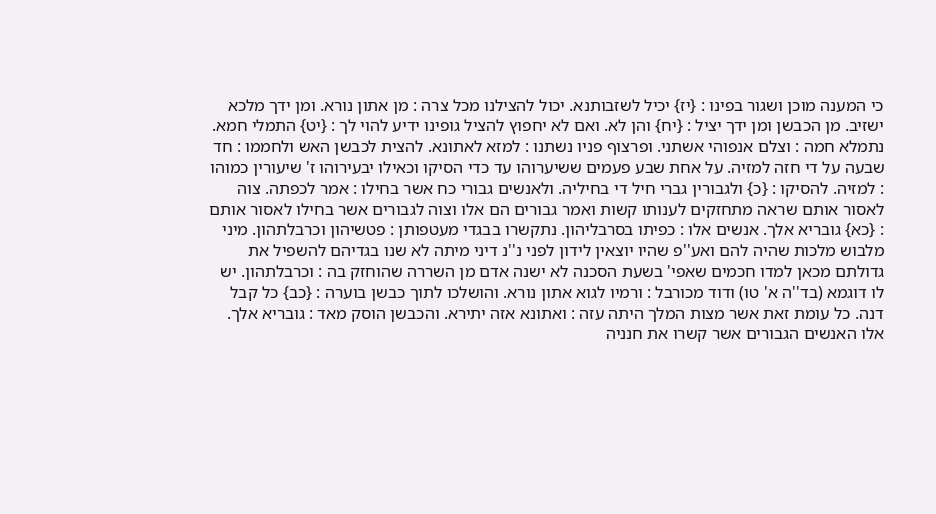כי המענה מוכן ושגור בפינו : {יז} יכיל לשזבותנא. יכול להצילנו מכל צרה : מן אתון נורא. ומן ידך מלכא ישזיב. מן הכבשן ומן ידך יציל : {יח} והן לא. ואם לא יחפוץ להציל גופינו ידיע להוי לך : {יט} התמלי חמא. נתמלא חמה : וצלם אנפוהי אשתני. ופרצוף פניו נשתנו : למזא לאתונא. להצית לכבשן האש ולחממו : חד שבעה על די חזה למזיה. על אחת שבע פעמים ששיערוהו עד כדי הסיקו וכאילו יבעירוהו ז' שיעורין כמוהו : למזיה. להסיקו : {כ} ולגבורין גברי חיל די בחיליה. ולאנשים גבורי כח אשר בחילו : אמר לכפתה. צוה לאסור אותם שראה מתחזקים לענותו קשות ואמר גבורים הם אלו וצוה לגבורים אשר בחילו לאסור אותם : {כא} גובריא אלך. אנשים אלו : כפיתו בסרבליהון. נתקשרו בבגדי מעטפותן : פטשיהון וכרבלתהון. מיני מלבוש מלכות שהיה להם ואע''פ שהיו יוצאין לידון לפני נ''נ דיני מיתה לא שנו בגדיהם להשפיל את גדולתם מכאן למדו חכמים שאפי' בשעת הסכנה לא ישנה אדם מן השררה שהוחזק בה : וכרבלתהון. יש לו דוגמא (בד''ה א' טו) ודוד מכורבל : ורמיו לגוא אתון נורא. והושלכו לתוך כבשן בוערה : {כב} כל קבל דנה. כל עומת זאת אשר מצות המלך היתה עזה : ואתונא אזה יתירא. והכבשן הוסק מאד : גובריא אלך. אלו האנשים הגבורים אשר קשרו את חנניה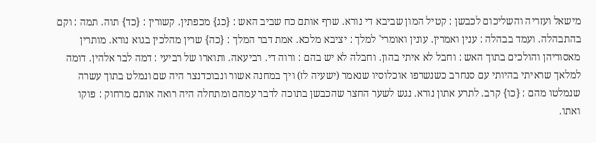מישאל ועזריה והשליכום לכבשן : קטיל המון שביבא די נורא. שרף אותם כח שביב האש : {כג} מכפתין. קשורין : {כד} תוה. תמה : וקם בהתבהלה. ועמד בבהלה : ענין ואמרין. עונין ואומרי' למלך : יציבא מלכא. אמת דבר המלך : {כה} שרין מהלכין בגוא נורא. מותרין מאסוריהן והולכים בתוך האש : וחבל לא איתי בהון. וחבלה לא יש בהם : ורוה די. רביעאה. ותוארו של רביעי : דמה לבר אלהין. דומה למלאך שראיתי בהיותי עם סנחרב כשנשרפו אוכלוסיו שנאמר (ישעיה לז) ויך במחנה אשור ונבוכדנצר היה שם ונמלט בתוך עשרה שנמלטו מהם : {כו} קרב. לתרע אתון נורא. נגש לשער החצר שהכבשן בתוכה לדבר עמהם ומתחלה היה רואה אותם מרחוק : פוקו ואתו.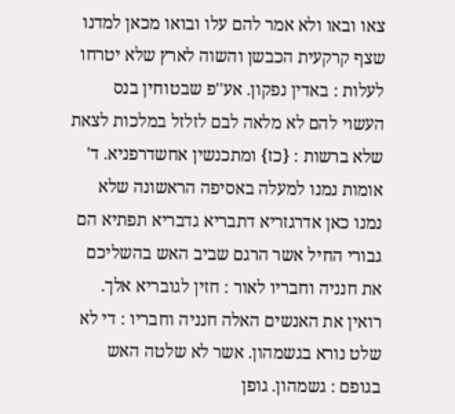צאו ובאו ולא אמר להם עלו ובואו מכאן למדנו שצף קרקעית הכבשן והשוה לארץ שלא יטרחו לעלות : באדין נפקון. אע''פ שבטוחין בנס העשוי להם לא מלאה לבם לזלזל במלכות לצאת שלא ברשות : {כז} ומתכנשין אחשדרפניא. ד' אומות נמנו למעלה באסיפה הראשונה שלא נמנו כאן אדרגזריא דתבריא גדבריא תפתיא הם גבורי החיל אשר הרגם שביב האש בהשליכם את חנניה וחבריו לאור : חזין לגובריא אלך. רואין את האנשים האלה חנניה וחבריו : די לא שלט נורא בגשמהון. אשר לא שלטה האש בגופם : גשמהון. גופן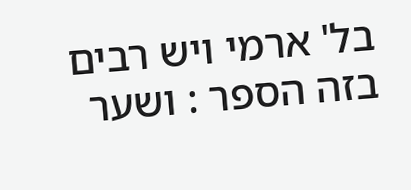בל' ארמי ויש רבים בזה הספר : ושער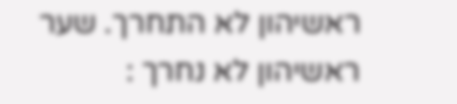ראשיהון לא התחרך. שער ראשיהון לא נחרך :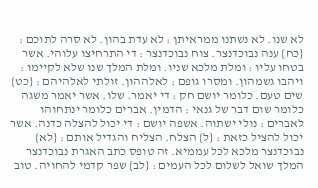לא שנו. לא נשתנו ממראיתן : לא עדת בהון. לא סרה לתוכם : {כח} ענה נבוכדנצר. צוח נבוכדנצר : די התרחיצו עלוהי. אשר בטחו עליו : ומלת מלכא שניו. ומלת המלך שנו שלא לקיימו : ויהבו גשמהון. ומסרו גופם : לאלההון. זולתי לאלהיהם : {כט} שים טעם. כלומר יושם חק : די יאמר. שלו. אשר יאמר משגה כלומר שום דבר של גנאי : הדמין. אברים כלומר ינתחוהו לאברים : נולי ישתוה. אשפה יושם : די יכול להצלה כדנה. אשר יכול להציל כזאת : {ל} הצלח. הצליח והגדיל אותם : {לא} נבוכדנצר מלכא לכל עממיא. זה טופס כתב האגרת נבוכדנצר המלך שואל לשלום לכל העמים : {לב} שפר קדמי להחויה. טוב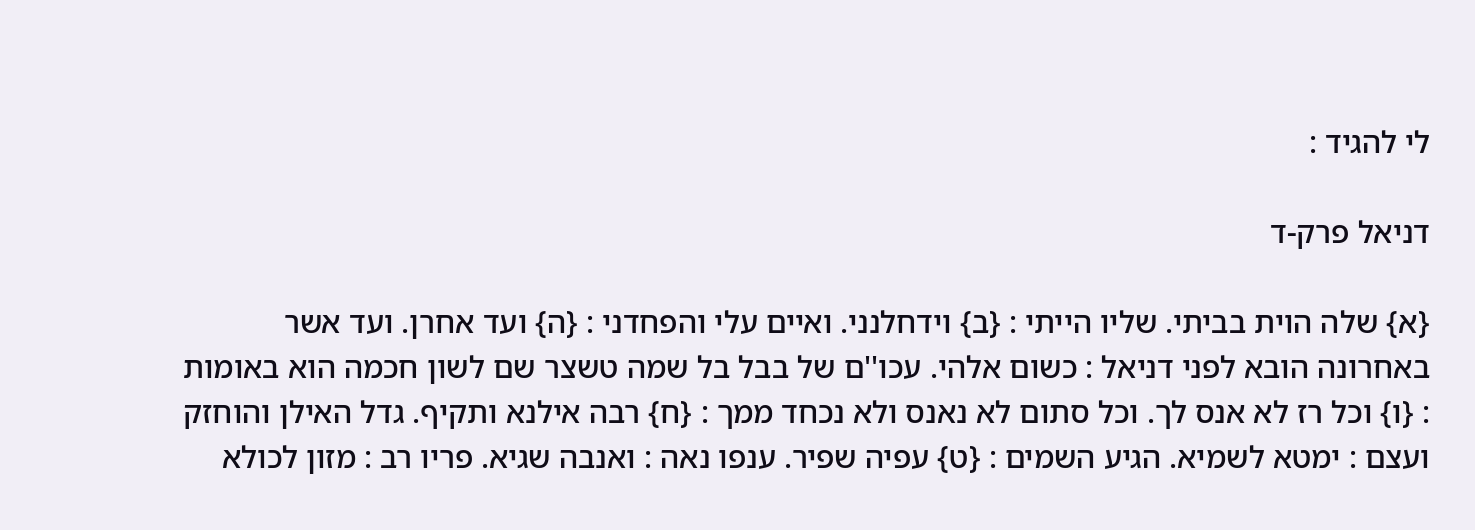לי להגיד :

דניאל פרק-ד

{א} שלה הוית בביתי. שליו הייתי : {ב} וידחלנני. ואיים עלי והפחדני : {ה} ועד אחרן. ועד אשר באחרונה הובא לפני דניאל : כשום אלהי. עכו''ם של בבל בל שמה טשצר שם לשון חכמה הוא באומות : {ו} וכל רז לא אנס לך. וכל סתום לא נאנס ולא נכחד ממך : {ח} רבה אילנא ותקיף. גדל האילן והוחזק ועצם : ימטא לשמיא. הגיע השמים : {ט} עפיה שפיר. ענפו נאה : ואנבה שגיא. פריו רב : מזון לכולא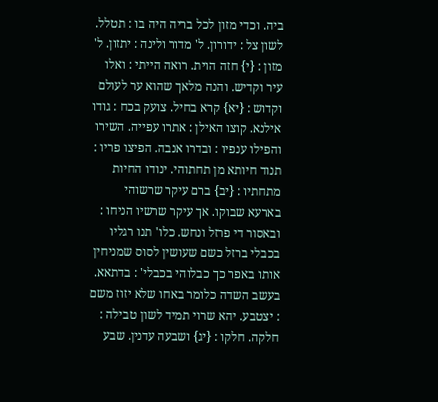ביה. וכדי מזון לכל בריה היה בו : תטלל. לשון צל : ידורון. ל' מדור ולינה : יתזון. ל' מזון : {י} חזה הוית. רואה הייתי : ואלו עיר וקדיש. והנה מלאך שהוא ער לעולם וקדוש : {יא} קרא בחיל. צועק בכח : גודו אילנא. קוצו האילן : אתרו עפייה. השירו והפילו ענפיו : ובדרו אנבה. הפיצו פריו : תנוד חיותא מן תחתוהי. ינודו החיות מתחתיו : {יב} ברם עיקר שרשוהי בארעא שבוקו. אך עיקר שרשיו הניחו : ובאסור די פרזל ונחש. כלו' תנו רגליו בכבלי ברזל כשם שעושין לסוס שמניחין אותו באפר כך כבלוהי בכבלי' : בדתאא. בעשב השדה כלומר באחו שלא יזוז משם : יצטבע. יהא שרוי תמיד לשון טבילה : חלקה. חלקו : {יג} ושבעה עדנין. שבע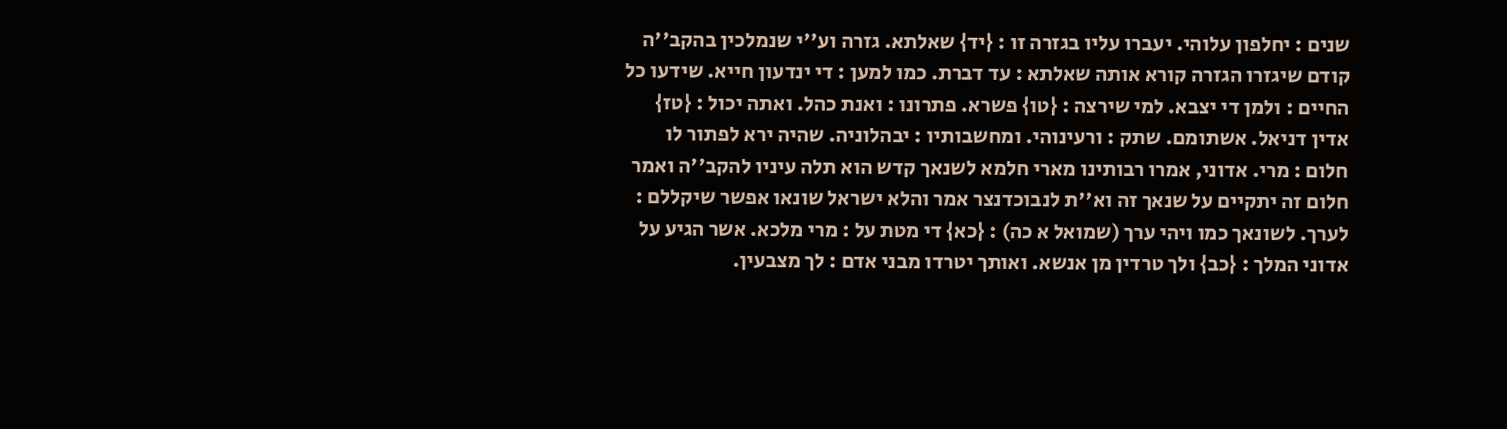שנים : יחלפון עלוהי. יעברו עליו בגזרה זו : {יד} שאלתא. גזרה וע''י שנמלכין בהקב''ה קודם שיגזרו הגזרה קורא אותה שאלתא : עד דברת. כמו למען : די ינדעון חייא. שידעו כל החיים : ולמן די יצבא. למי שירצה : {טו} פשרא. פתרונו : ואנת כהל. ואתה יכול : {טז} אדין דניאל. אשתומם. שתק : ורעינוהי. ומחשבותיו : יבהלוניה. שהיה ירא לפתור לו חלום : מרי. אדוני, אמרו רבותינו מארי חלמא לשנאך קדש הוא תלה עיניו להקב''ה ואמר חלום זה יתקיים על שנאך זה וא''ת לנבוכדנצר אמר והלא ישראל שונאו אפשר שיקללם : לערך. לשונאך כמו ויהי ערך (שמואל א כה) : {כא} די מטת על : מרי מלכא. אשר הגיע על אדוני המלך : {כב} ולך טרדין מן אנשא. ואותך יטרדו מבני אדם : לך מצבעין.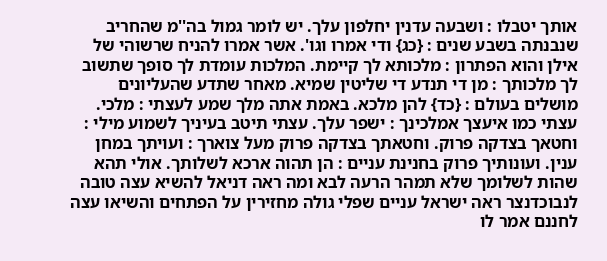אותך יטבלו : ושבעה עדנין יחלפון עלך. יש לומר גמול בה''מ שהחריב שנבנתה בשבע שנים : {כג} ודי אמרו וגו'. אשר אמרו להניח שרשוהי של אילן והוא הפתרון : מלכותא לך קיימת. המלכות עומדת לך סופך שתשוב לך מלכותך : מן די תנדע די שליטין שמיא. מאחר שתדע שהעליונים מושלים בעולם : {כד} להן מלכא. באמת אתה מלך שמע לעצתי : מלכי. עצתי כמו איעצך אמלכינך : ישפר עלך. עצתי תיטב בעיניך לשמוע מילי : וחטאך בצדקה פרוק. וחטאתך בצדקה פרוק מעל צוארך : ועויתך במחן ענין. ועונותיך פרוק בחנינת עניים : הן תהוה ארכא לשלותך. אולי תהא שהות לשלומך שלא תמהר הרעה לבא ומה ראה דניאל להשיא עצה טובה לנבוכדנצר ראה ישראל עניים שפלי גולה מחזירין על הפתחים והשיאו עצה לחננם אמר לו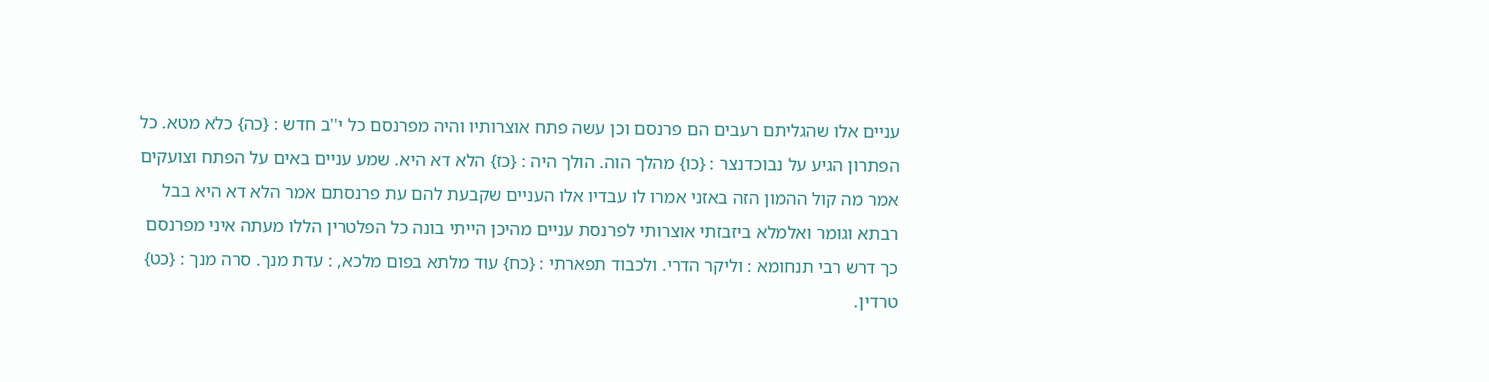עניים אלו שהגליתם רעבים הם פרנסם וכן עשה פתח אוצרותיו והיה מפרנסם כל י''ב חדש : {כה} כלא מטא. כל הפתרון הגיע על נבוכדנצר : {כו} מהלך הוה. הולך היה : {כז} הלא דא היא. שמע עניים באים על הפתח וצועקים אמר מה קול ההמון הזה באזני אמרו לו עבדיו אלו העניים שקבעת להם עת פרנסתם אמר הלא דא היא בבל רבתא וגומר ואלמלא ביזבזתי אוצרותי לפרנסת עניים מהיכן הייתי בונה כל הפלטרין הללו מעתה איני מפרנסם כך דרש רבי תנחומא : וליקר הדרי. ולכבוד תפארתי : {כח} עוד מלתא בפום מלכא, : עדת מנך. סרה מנך : {כט} טרדין.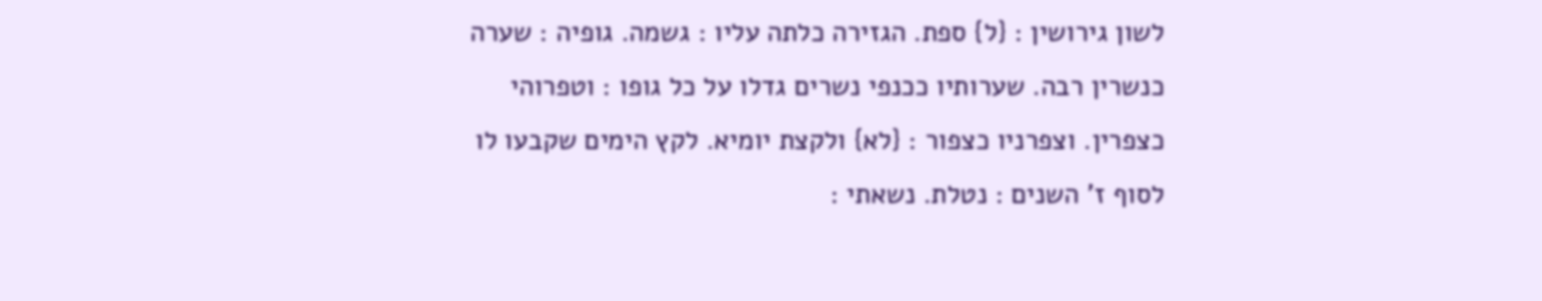לשון גירושין : {ל} ספת. הגזירה כלתה עליו : גשמה. גופיה : שערה כנשרין רבה. שערותיו ככנפי נשרים גדלו על כל גופו : וטפרוהי כצפרין. וצפרניו כצפור : {לא} ולקצת יומיא. לקץ הימים שקבעו לו לסוף ז' השנים : נטלת. נשאתי :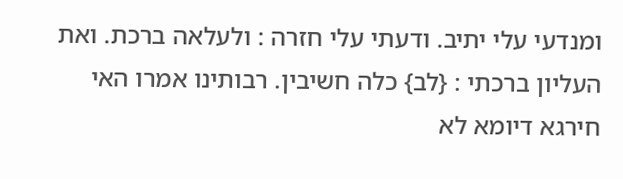ומנדעי עלי יתיב. ודעתי עלי חזרה : ולעלאה ברכת. ואת העליון ברכתי : {לב} כלה חשיבין. רבותינו אמרו האי חירגא דיומא לא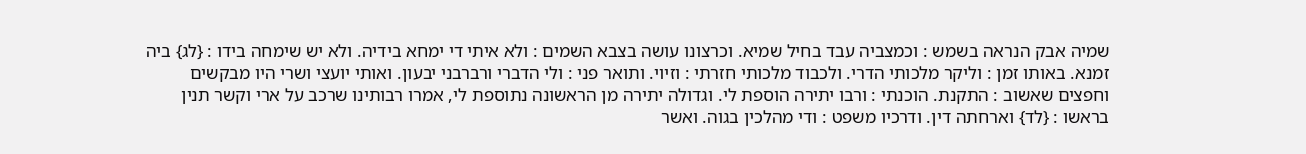שמיה אבק הנראה בשמש : וכמצביה עבד בחיל שמיא. וכרצונו עושה בצבא השמים : ולא איתי די ימחא בידיה. ולא יש שימחה בידו : {לג} ביה זמנא. באותו זמן : וליקר מלכותי הדרי. ולכבוד מלכותי חזרתי : וזיוי. ותואר פני : ולי הדברי ורברבני יבעון. ואותי יועצי ושרי היו מבקשים וחפצים שאשוב : התקנת. הוכנתי : ורבו יתירה הוספת לי. וגדולה יתירה מן הראשונה נתוספת לי, אמרו רבותינו שרכב על ארי וקשר תנין בראשו : {לד} וארחתה דין. ודרכיו משפט : ודי מהלכין בגוה. ואשר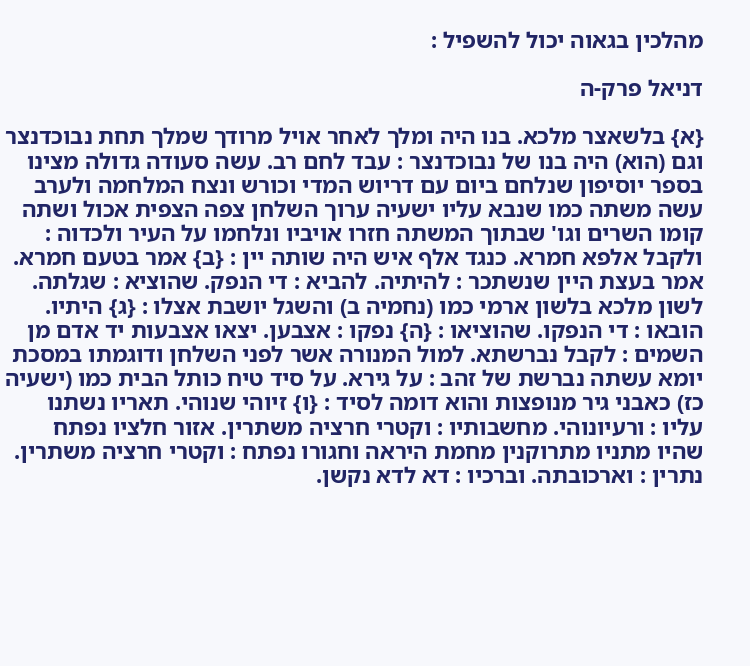מהלכין בגאוה יכול להשפיל :

דניאל פרק-ה

{א} בלשאצר מלכא. בנו היה ומלך לאחר אויל מרודך שמלך תחת נבוכדנצר וגם (הוא) היה בנו של נבוכדנצר : עבד לחם רב. עשה סעודה גדולה מצינו בספר יוסיפון שנלחם ביום עם דריוש המדי וכורש ונצח המלחמה ולערב עשה משתה כמו שנבא עליו ישעיה ערוך השלחן צפה הצפית אכול ושתה קומו השרים וגו' שבתוך המשתה חזרו אויביו ונלחמו על העיר ולכדוה : ולקבל אלפא חמרא. כנגד אלף איש היה שותה יין : {ב} אמר בטעם חמרא. אמר בעצת היין שנשתכר : להיתיה. להביא : די הנפק. שהוציא : שגלתה. לשון מלכא בלשון ארמי כמו (נחמיה ב) והשגל יושבת אצלו : {ג} היתיו. הובאו : די הנפקו. שהוציאו : {ה} נפקו : אצבען. יצאו אצבעות יד אדם מן השמים : לקבל נברשתא. למול המנורה אשר לפני השלחן ודוגמתו במסכת יומא עשתה נברשת של זהב : על גירא. על סיד טיח כותל הבית כמו (ישעיה כז) כאבני גיר מנופצות והוא דומה לסיד : {ו} זיוהי שנוהי. תאריו נשתנו עליו : ורעיונוהי. מחשבותיו : וקטרי חרציה משתרין. אזור חלציו נפתח שהיו מתניו מתרוקנין מחמת היראה וחגורו נפתח : וקטרי חרציה משתרין. נתרין : וארכובתה. וברכיו : דא לדא נקשן.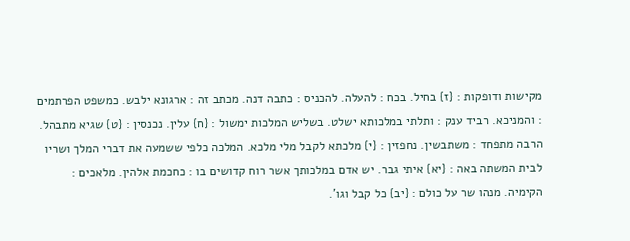מקישות ודופקות : {ז} בחיל. בכח : להעלה. להכניס : כתבה דנה. מכתב זה : ארגונא ילבש. כמשפט הפרתמים : והמניכא. רביד ענק : ותלתי במלכותא ישלט. בשליש המלכות ימשול : {ח} עלין. נכנסין : {ט} שגיא מתבהל. הרבה מתפחד : משתבשין. נחפזין : {י} מלכתא לקבל מלי מלכא. המלכה כלפי ששמעה את דברי המלך ושריו לבית המשתה באה : {יא} איתי גבר. יש אדם במלכותך אשר רוח קדושים בו : כחכמת אלהין. מלאכים : הקימיה. מנהו שר על כולם : {יב} כל קבל וגו'.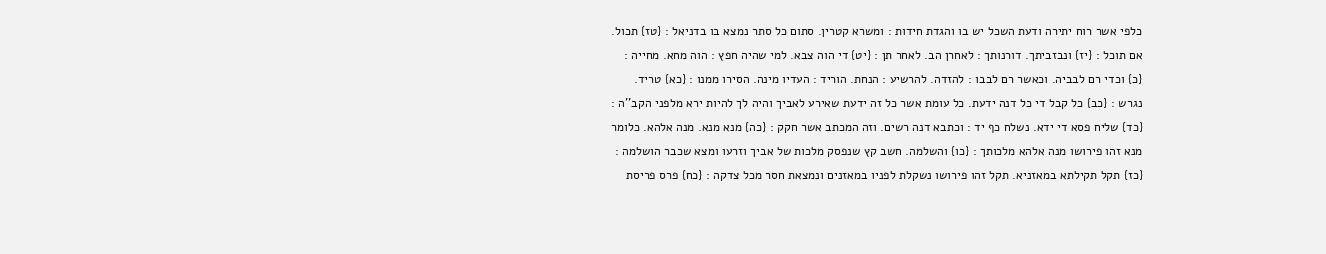כלפי אשר רוח יתירה ודעת השכל יש בו והגדת חידות : ומשרא קטרין. סתום כל סתר נמצא בו בדניאל : {טז} תכול. אם תוכל : {יז} ונבזביתך. דורנותך : לאחרן הב. לאחר תן : {יט} די הוה צבא. למי שהיה חפץ : הוה מחא. מחייה : {כ} וכדי רם לבביה. וכאשר רם לבבו : להזדה. להרשיע : הנחת. הוריד : העדיו מינה. הסירו ממנו : {כא} טריד. נגרש : {כב} כל קבל די כל דנה ידעת. כל עומת אשר כל זה ידעת שאירע לאביך והיה לך להיות ירא מלפני הקב''ה : {כד} שליח פסא די ידא. נשלח כף יד : וכתבא דנה רשים. וזה המכתב אשר חקק : {כה} מנא מנא. מנה אלהא. כלומר מנא זהו פירושו מנה אלהא מלכותך : {כו} והשלמה. חשב קץ שנפסק מלכות של אביך וזרעו ומצא שכבר הושלמה : {כז} תקל תקילתא במאזניא. תקל זהו פירושו נשקלת לפניו במאזנים ונמצאת חסר מכל צדקה : {כח} פרס פריסת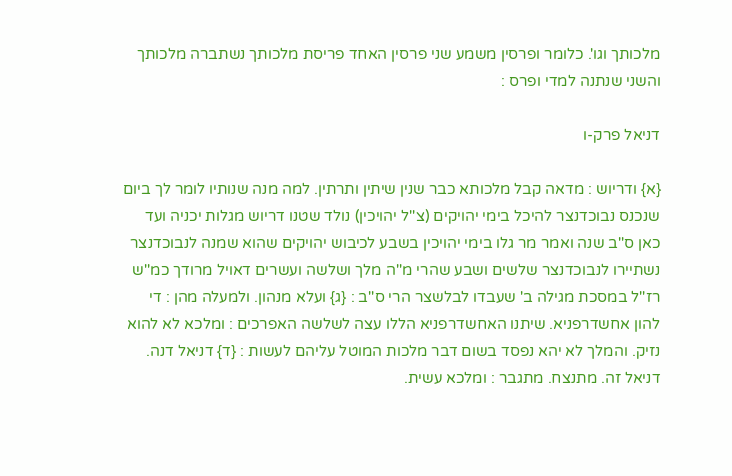מלכותך וגו'. כלומר ופרסין משמע שני פרסין האחד פריסת מלכותך נשתברה מלכותך והשני שנתנה למדי ופרס :

דניאל פרק-ו

{א} ודריוש : מדאה קבל מלכותא כבר שנין שיתין ותרתין. למה מנה שנותיו לומר לך ביום שנכנס נבוכדנצר להיכל בימי יהויקים (צ''ל יהויכין) נולד שטנו דריוש מגלות יכניה ועד כאן ס''ב שנה ואמר מר גלו בימי יהויכין בשבע לכיבוש יהויקים שהוא שמנה לנבוכדנצר נשתיירו לנבוכדנצר שלשים ושבע שהרי מ''ה מלך ושלשה ועשרים דאויל מרודך כמ''ש רז''ל במסכת מגילה ב' שעבדו לבלשצר הרי ס''ב : {ג} ועלא מנהון. ולמעלה מהן : די להון אחשדרפניא. שיתנו האחשדרפניא הללו עצה לשלשה האפרכים : ומלכא לא להוא נזיק. והמלך לא יהא נפסד בשום דבר מלכות המוטל עליהם לעשות : {ד} דניאל דנה. דניאל זה. מתנצח. מתגבר : ומלכא עשית.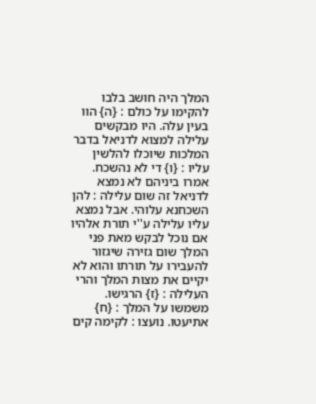המלך היה חושב בלבו להקימו על כולם : {ה} הוו בעין עלה. היו מבקשים עלילה למצוא לדניאל בדבר המלכות שיוכלו להלשין עליו : {ו} די לא נהשכח. אמרו ביניהם לא נמצא לדניאל זה שום עלילה : להן השכחנא עלוהי. אבל נמצא עליו עלילה ע''י תורת אלהיו אם נוכל לבקש מאת פני המלך שום גזירה שיגזור להעבירו על תורתו והוא לא יקיים את מצות המלך והרי העלילה : {ז} הרגישו. משמשו על המלך : {ח} אתיעטו. נועצו : לקימה קים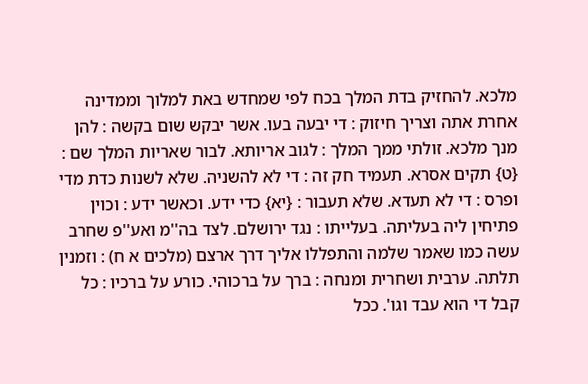מלכא. להחזיק בדת המלך בכח לפי שמחדש באת למלוך וממדינה אחרת אתה וצריך חיזוק : די יבעה בעו. אשר יבקש שום בקשה : להן מנך מלכא. זולתי ממך המלך : לגוב אריותא. לבור שאריות המלך שם : {ט} תקים אסרא. תעמיד חק זה : די לא להשניה. שלא לשנות כדת מדי ופרס : די לא תעדא. שלא תעבור : {יא} כדי ידע. וכאשר ידע : וכוין פתיחין ליה בעליתה. בעלייתו : נגד ירושלם. לצד בה''מ ואע''פ שחרב עשה כמו שאמר שלמה והתפללו אליך דרך ארצם (מלכים א ח) : וזמנין תלתה. ערבית ושחרית ומנחה : ברך על ברכוהי. כורע על ברכיו : כל קבל די הוא עבד וגו'. ככל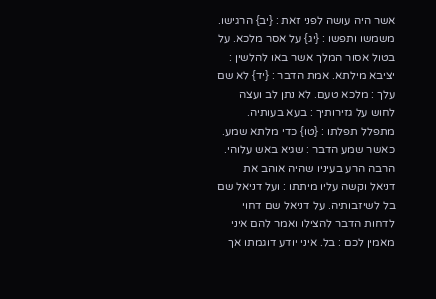אשר היה עושה לפני זאת : {יב} הרגישו. משמשו ותפשו : {יג} על אסר מלכא. על בטול אסור המלך אשר באו להלשין : יציבא מילתא. אמת הדבר : {יד} לא שם עלך : מלכא טעם. לא נתן לב ועצה לחוש על גזירותיך : בעא בעותיה. מתפלל תפלתו : {טו} כדי מלתא שמע. כאשר שמע הדבר : שגיא באש עלוהי. הרבה הרע בעיניו שהיה אוהב את דניאל וקשה עליו מיתתו : ועל דניאל שם בל לשיזבותיה. על דניאל שם דחוי לדחות הדבר להצילו ואמר להם איני מאמין לכם : בל. איני יודע דוגמתו אך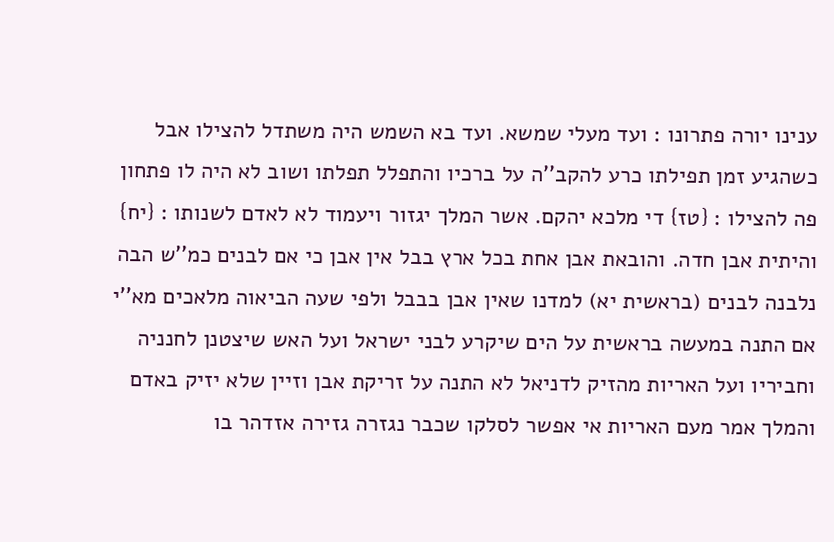ענינו יורה פתרונו : ועד מעלי שמשא. ועד בא השמש היה משתדל להצילו אבל כשהגיע זמן תפילתו כרע להקב''ה על ברכיו והתפלל תפלתו ושוב לא היה לו פתחון פה להצילו : {טז} די מלכא יהקם. אשר המלך יגזור ויעמוד לא לאדם לשנותו : {יח} והיתית אבן חדה. והובאת אבן אחת בכל ארץ בבל אין אבן כי אם לבנים כמ''ש הבה נלבנה לבנים (בראשית יא) למדנו שאין אבן בבבל ולפי שעה הביאוה מלאכים מא''י אם התנה במעשה בראשית על הים שיקרע לבני ישראל ועל האש שיצטנן לחנניה וחביריו ועל האריות מהזיק לדניאל לא התנה על זריקת אבן וזיין שלא יזיק באדם והמלך אמר מעם האריות אי אפשר לסלקו שכבר נגזרה גזירה אזדהר בו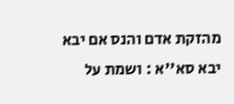מהזקת אדם והנס אם יבא יבא סא''א : ושמת על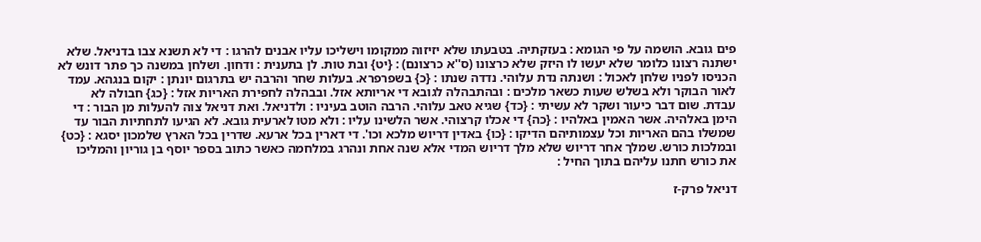פים גובא. הושמה על פי הגומא : בעזקתיה. בטבעתו שלא יזיזוה ממקומו וישליכו עליו אבנים להרגו : די לא תשנא צבו בדניאל. שלא ישתנה רצונו כלומר שלא יעשו לו היזק שלא כרצונו (ס''א כרצונם) : {יט} ובת טות. לן בתענית : ודחון. ושלחן במשנה כך פתר דונש לא הכניסו לפניו שלחן לאכול : ושנתה נדת עלוהי. נדדה שנתו : {כ} בשפרפרא. בעלות שחר והרבה יש בתרגום יונתן : יקום בנגהא. עמד לאור הבוקר ולא בשלש שעות כשאר מלכים : ובהתבהלה לגובא די אריותא אזל. ובבהלה לחפירת האריות אזל : {כג} חבולה לא עבדת. שום דבר כיעור ושקר לא עשיתי : {כד} שגיא טאב עלוהי. הרבה הוטב בעיניו : ולדניאל. ואת דניאל צוה להעלות מן הבור : די הימן באלהיה. אשר האמין באלהיו : {כה} די אכלו קרצוהי. אשר הלשינו עליו : ולא מטו לארעית גובא. לא הגיעו לתחתיות הבור עד שמשלו בהם האריות וכל עצמותיהם הדיקו : {כו} באדין דריוש מלכא וכו'. די דארין בכל ארעא. שדרין בכל הארץ שלמכון יסגא : {כט} ובמלכות כורש. שמלך אחר דריוש שלא מלך דריוש המדי אלא שנה אחת ונהרג במלחמה כאשר כתוב בספר יוסף בן גוריון והמליכו את כורש חתנו עליהם בתוך החיל :

דניאל פרק-ז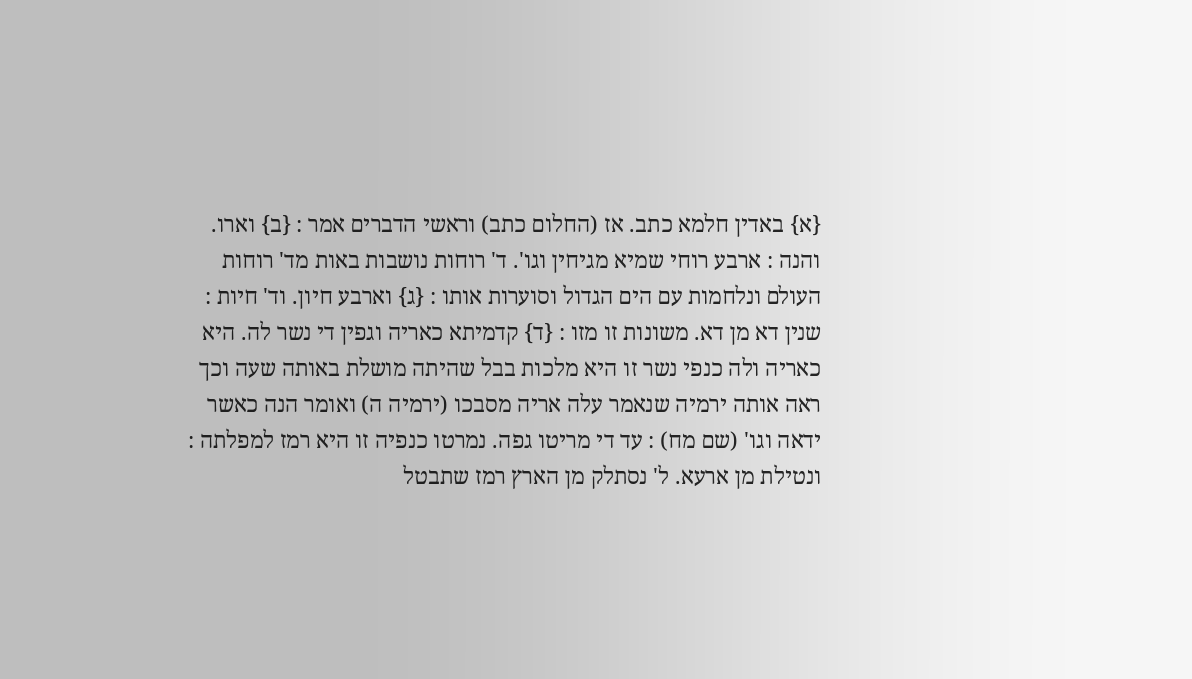{א} באדין חלמא כתב. אז (החלום כתב) וראשי הדברים אמר : {ב} וארו. והנה : ארבע רוחי שמיא מגיחין וגו'. ד' רוחות נושבות באות מד' רוחות העולם ונלחמות עם הים הגדול וסוערות אותו : {ג} וארבע חיון. וד' חיות : שנין דא מן דא. משונות זו מזו : {ד} קדמיתא כאריה וגפין די נשר לה. היא כאריה ולה כנפי נשר זו היא מלכות בבל שהיתה מושלת באותה שעה וכך ראה אותה ירמיה שנאמר עלה אריה מסבכו (ירמיה ה) ואומר הנה כאשר ידאה וגו' (שם מח) : עד די מריטו גפה. נמרטו כנפיה זו היא רמז למפלתה : ונטילת מן ארעא. ל' נסתלק מן הארץ רמז שתבטל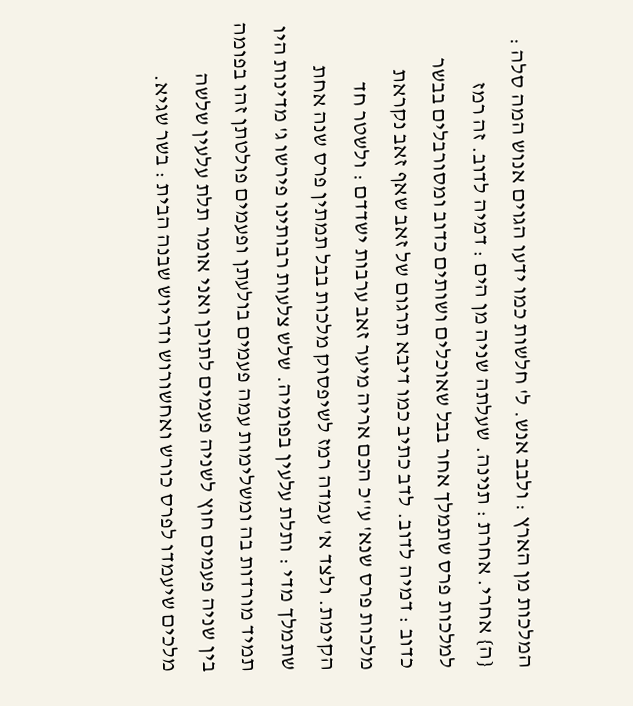המלכות מן הארץ : ולבב אנש. ל' חלשות כמו ידעו הגוים אנוש המה סלה : {ה} אחרי. אחרת : תנינה. שעלתה שניה מן הים : דמיה לדוב. זה רמז למלכות פרס שתמלך אחר בבל שאוכלים ושותים כדוב ומסורבלים בבשר כדוב : דמיה לדוב. לדב כתיב כמו דיבא תרגום של זאב שאף זאב נקראת מלכות פרס שנא' ע''כ הכם אריה מיער זאב ערבות ישדדם : ולשטר חד הקימת. ולצד א' עמדה רמז לשיפסוק מלכות בבל תמתין פרס שנה אחת שתמלך מדי : ותלת עלעין בפומיה. שלש צלעות רבותינו פירשו ג' מדינות היו תמיד מורדות בה ומשלימות עמה פעמים בולעתן ופעמים פולטתן זהו בפומה בין שניה פעמים חוץ לשניה פעמים לתוכן ואני אומר תלת עלעין שלשה מלכים שיעמדו לפרס כורש ואחשורוש ודריוש שבנה הבית : בשר שגיא.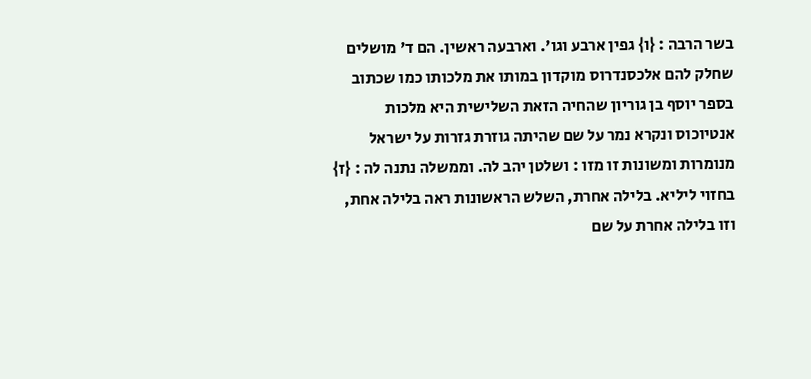בשר הרבה : {ו} גפין ארבע וגו'. וארבעה ראשין. הם ד' מושלים שחלק להם אלכסנדרוס מוקדון במותו את מלכותו כמו שכתוב בספר יוסף בן גוריון שהחיה הזאת השלישית היא מלכות אנטיוכוס ונקרא נמר על שם שהיתה גוזרת גזרות על ישראל מנומרות ומשונות זו מזו : ושלטן יהב לה. וממשלה נתנה לה : {ז} בחזוי ליליא. בלילה אחרת, השלש הראשונות ראה בלילה אחת, וזו בלילה אחרת על שם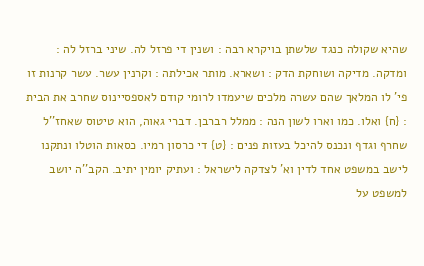שהיא שקולה כנגד שלשתן בויקרא רבה : ושנין די פרזל לה. שיני ברזל לה : ומדקה. מדיקה ושוחקת הדק : ושארא. מותר אכילתה : וקרנין עשר. עשר קרנות זו פי' לו המלאך שהם עשרה מלכים שיעמדו לרומי קודם לאספסיינוס שחרב את הבית : {ח} ואלו. כמו וארו לשון הנה : ממלל רברבן. דברי גאוה, הוא טיטוס שאחז''ל שחרף וגדף ונכנס להיכל בעזות פנים : {ט} די כרסון רמיו. כסאות הוטלו ונתקנו לישב במשפט אחד לדין וא' לצדקה לישראל : ועתיק יומין יתיב. הקב''ה יושב למשפט על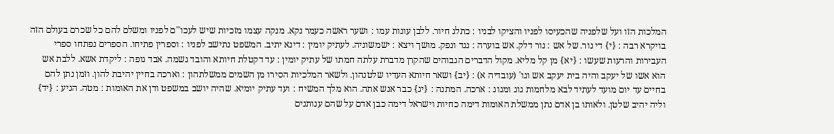המלכות הזו ועל שלפניה שהכעיסו לפניו והציקו לבניו : כתלג חיור. ללבן עונות עמו : ושער ראשה כעמר נקא. מנקה עצמו מזכיות שיש לעכו''ם לפניו ומשלם להם כל שכרם בעולם הזה בויקרא רבה : {י} די נור. של אש : נור דלק. אש בוערה : נגד ונפק. מושך ויצא : ישמשוניה. לעתיק יומין : דינא יתיב. המשפט נתישב לפניו : וספרין פתיחו. הספרים נפתחו ספרי העבירות והרעות שעשו : {יא} מן קל מליא. מקול הדברים הגבוהים שהקרן מדברת עלתה חמתו של עתיק יומין : עד דקטלת חיותא והובד גשמה. אבד גופה : ליקדת אשא. ללבת אש הוא אשו של יעקב והיה בית יעקב אש וגו' (עובדיה א) : {יב} ושאר חיותא העדיו שלטנהון. ולשאר המלכיות הסירו מן השמים ממשלתהון : וארכה בחיין יהיבת להון. וזמן נתן להם בחיים עד יום מועד לעתיד לבא מלחמות גוג ומגוג : ארכה. המתנה : {יג} כבר אנש אתה. הוא מלך המשיח : ועד עתיק יומיא. שהיה יושב במשפט ודן את האומות : מטה. הגיע : {יד} וליה יהיב שלטן. ולאותו בן אדם נתן ממשלת האומות דימה כחיות וישראל דימה כבן אדם על שהם ענותנים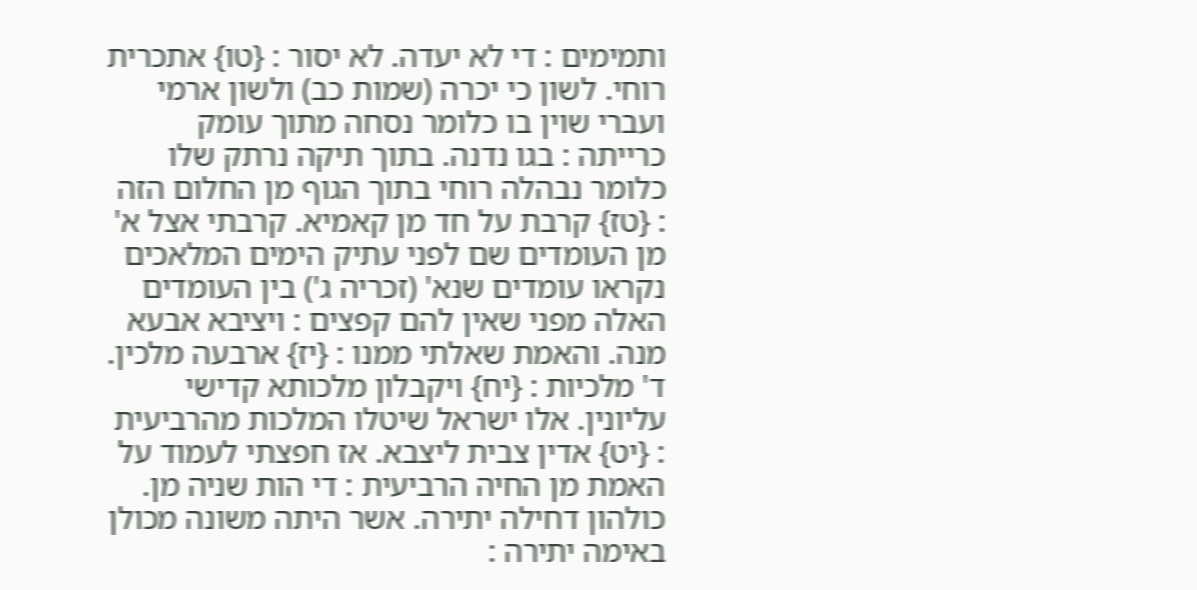ותמימים : די לא יעדה. לא יסור : {טו} אתכרית רוחי. לשון כי יכרה (שמות כב) ולשון ארמי ועברי שוין בו כלומר נסחה מתוך עומק כרייתה : בגו נדנה. בתוך תיקה נרתק שלו כלומר נבהלה רוחי בתוך הגוף מן החלום הזה : {טז} קרבת על חד מן קאמיא. קרבתי אצל א' מן העומדים שם לפני עתיק הימים המלאכים נקראו עומדים שנא' (זכריה ג') בין העומדים האלה מפני שאין להם קפצים : ויציבא אבעא מנה. והאמת שאלתי ממנו : {יז} ארבעה מלכין. ד' מלכיות : {יח} ויקבלון מלכותא קדישי עליונין. אלו ישראל שיטלו המלכות מהרביעית : {יט} אדין צבית ליצבא. אז חפצתי לעמוד על האמת מן החיה הרביעית : די הות שניה מן. כולהון דחילה יתירה. אשר היתה משונה מכולן באימה יתירה :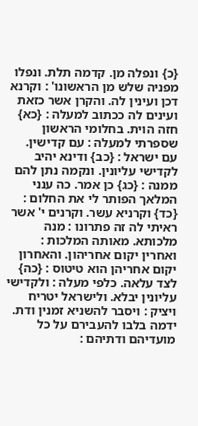{כ} ונפלה מן. קדמה תלת. ונפלו מפניה שלש מן הראשונו' : וקרנא דכן ועינין לה. והקרן אשר כזאת ועינים לה ככתוב למעלה : {כא} חזה הוית. בחלומי הראשון שספרתי למעלה : עם קדישין. עם ישראל : {כב} ודינא יהיב לקדישי עליונין. ונקמה נתן להם ממנה : {כג} כן אמר. כה ענני המלאך הפותר לי את החלום : {כד} וקרניא עשר. וקרנים י' אשר ראיתי לה זה פתרונו : מנה מלכותא. מאותה המלכות : ואחרין יקום אחריהון. והאחרון יקום אחריהן הוא טיטוס : {כה} לצד עלאה. כלפי מעלה : ולקדישי עליונין יבלא. ולישראל יטריח ויציק : ויסבר להשניא זמנין ודת. ידמה בלבו להעבירם על כל מועדיהם ודתיהם :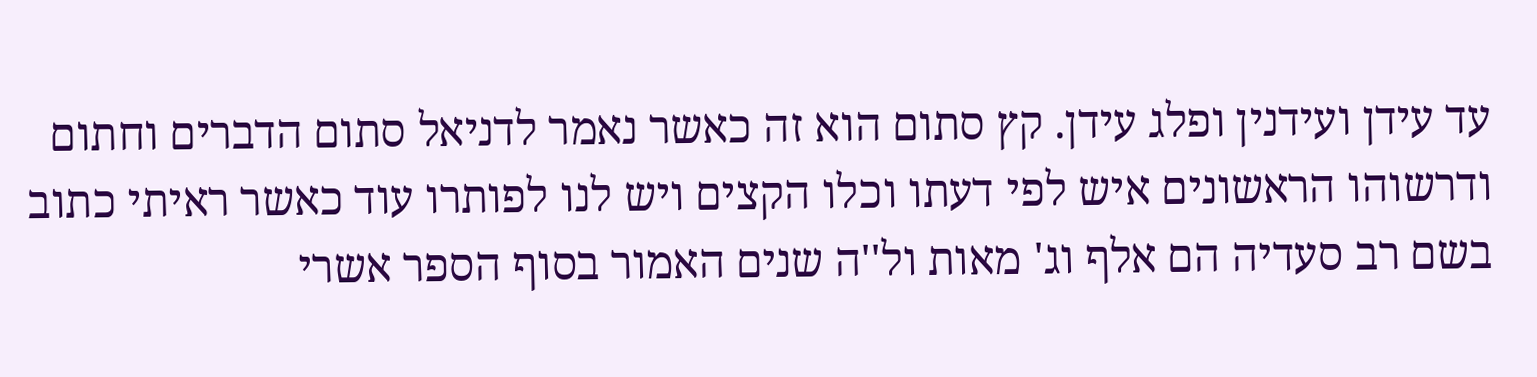עד עידן ועידנין ופלג עידן. קץ סתום הוא זה כאשר נאמר לדניאל סתום הדברים וחתום ודרשוהו הראשונים איש לפי דעתו וכלו הקצים ויש לנו לפותרו עוד כאשר ראיתי כתוב בשם רב סעדיה הם אלף וג' מאות ול''ה שנים האמור בסוף הספר אשרי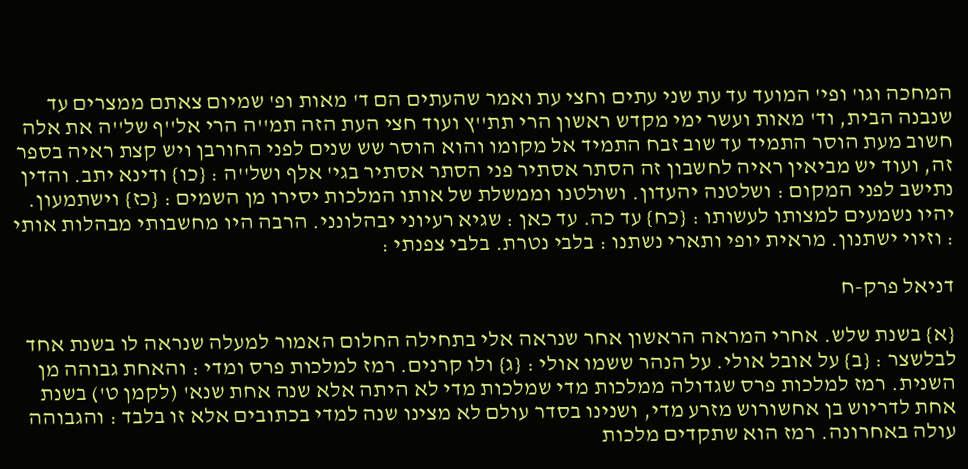המחכה וגו' ופי' המועד עד עת שני עתים וחצי עת ואמר שהעתים הם ד' מאות ופ' שמיום צאתם ממצרים עד שנבנה הבית, וד' מאות ועשר ימי מקדש ראשון הרי תת''ץ ועוד חצי העת הזה תמ''ה הרי אל''ף של''ה את אלה חשוב מעת הוסר התמיד עד שוב זבח התמיד אל מקומו והוא הוסר שש שנים לפני החורבן ויש קצת ראיה בספר זה, ועוד יש מביאין ראיה לחשבון זה הסתר אסתיר פני הסתר אסתיר בגי' אלף ושל''ה : {כו} ודינא יתב. והדין נתישב לפני המקום : ושלטנה יהעדון. ושולטנו וממשלת של אותו המלכות יסירו מן השמים : {כז} וישתמעון. יהיו נשמעים למצותו לעשותו : {כח} עד כה. עד כאן : שגיא רעיוני יבהלונני. הרבה היו מחשבותי מבהלות אותי : וזיוי ישתנון. מראית יופי ותארי נשתנו : בלבי נטרת. בלבי צפנתי :

דניאל פרק-ח

{א} בשנת שלש. אחרי המראה הראשון אחר שנראה אלי בתחילה החלום האמור למעלה שנראה לו בשנת אחד לבלשצר : {ב} על אובל אולי. על הנהר ששמו אולי : {ג} ולו קרנים. רמז למלכות פרס ומדי : והאחת גבוהה מן השנית. רמז למלכות פרס שגדולה ממלכות מדי שמלכות מדי לא היתה אלא שנה אחת שנא' (לקמן ט') בשנת אחת לדריוש בן אחשורוש מזרע מדי, ושנינו בסדר עולם לא מצינו שנה למדי בכתובים אלא זו בלבד : והגבוהה עולה באחרונה. רמז הוא שתקדים מלכות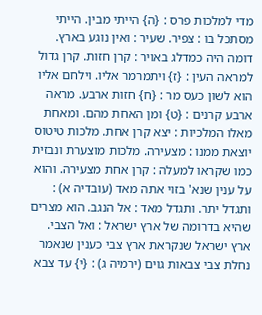מדי למלכות פרס : {ה} הייתי מבין. הייתי מסתכל בו : צפיר. שעיר : ואין נוגע בארץ. דומה היה כמדלג באויר : קרן חזות. קרן גדול למראה העין : {ז} ויתמרמר אליו. וילחם אליו הוא לשון כעס מר : {ח} חזות ארבע. מראה ארבע קרנים : {ט} ומן האחת מהם. ומאחת מאלו המלכיות : יצא קרן אחת. מלכות טיטוס יוצאת ממנו : מצעירה. מלכות מוצערת ונבזית כמו שקראו למעלה : קרן אחת מצעירה. והוא על ענין שנא' בזוי אתה מאד (עובדיה א) : ותגדל יתר. ותגדל מאד : אל הנגב. הוא מצרים שהיא בדרומה של ארץ ישראל : ואל הצבי. ארץ ישראל שנקראת ארץ צבי כענין שנאמר נחלת צבי צבאות גוים (ירמיה ג) : {י} עד צבא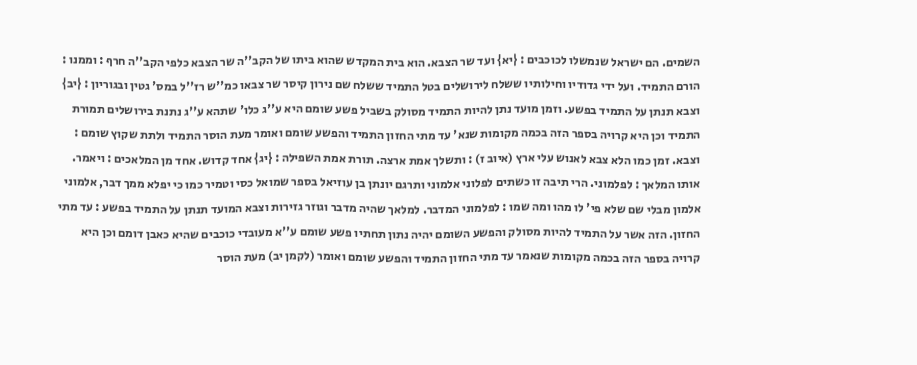השמים. הם ישראל שנמשלו לכוכבים : {יא} ועד שר הצבא. הוא בית המקדש שהוא ביתו של הקב''ה שר הצבא כלפי הקב''ה חרף : וממנו : הורם התמיד. ועל ידי גדודיו וחילותיו ששלח לירושלים בטל התמיד ששלח שם נירון קיסר שר צבאו כמ''ש רז''ל במס' גטין ובגוריון : {יב} וצבא תנתן על התמיד בפשע. וזמן מועד נתן להיות התמיד מסולק בשביל פשע שומם היא ע''ג כלו' שתהא ע''ג נתנת בירושלים תמורת התמיד וכן היא קרויה בספר הזה בכמה מקומות שנא' עד מתי החזון התמיד והפשע שומם ואומר מעת הוסר התמיד ולתת שקוץ שומם : וצבא. זמן כמו הלא צבא לאנוש עלי ארץ (איוב ז) : ותשלך אמת ארצה. תורת אמת השפילה : {יג} אחד קדוש. אחד מן המלאכים : ויאמר. אותו המלאך : לפלמוני. הרי תיבה זו כשתים לפלוני אלמוני ותרגם יונתן בן עוזיאל בספר שמואל כסי וטמיר כמו כי יפלא ממך דבר, אלמוני אלמון מבלי שם שלא פי' לו מהו ומה שמו : לפלמוני המדבר. למלאך שהיה מדבר וגוזר גזירות וצבא המועד תנתן על התמיד בפשע : עד מתי החזון. הזה אשר על התמיד להיות מסולק והפשע השומם יהיה נתון תחתיו פשע שומם ע''א מעובדי כוכבים שהיא כאבן דומם וכן היא קרויה בספר הזה בכמה מקומות שנאמר עד מתי החזון התמיד והפשע שומם ואומר (לקמן יב) מעת הוסר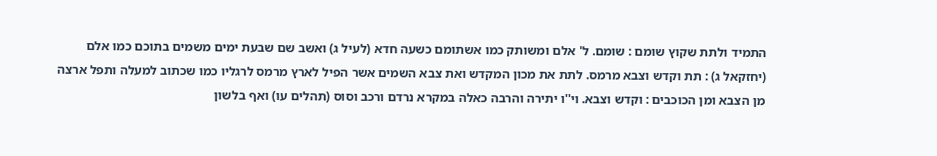התמיד ולתת שקוץ שומם : שומם. ל' אלם ומשותק כמו אשתומם כשעה חדא (לעיל ג) ואשב שם שבעת ימים משמים בתוכם כמו אלם (יחזקאל ג) : תת וקדש וצבא מרמס. לתת את מכון המקדש ואת צבא השמים אשר הפיל לארץ מרמס לרגליו כמו שכתוב למעלה ותפל ארצה מן הצבא ומן הכוכבים : וקדש וצבא. וי''ו יתירה והרבה כאלה במקרא נרדם ורכב וסוס (תהלים עו) ואף בלשון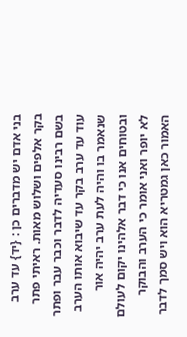בני אדם יש מדברים כן : {יד} עד ערב בקר אלפים ושלוש מאות. ראיתי פתר בשם רבינו סעדיה לדבר וכבר עבר ופתר עוד עד ערב בקר עד שיבוא אותו הערב שנאמר בו והיה לעת ערב יהיה אור ובטוחים אנו כי דבר אלהינו יקום לעולם לא יופר ואני אומר כי הערב והבוקר האמור כאן גמטריא הוא ויש סמך לדבר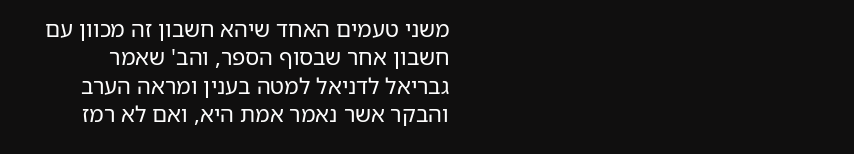משני טעמים האחד שיהא חשבון זה מכוון עם חשבון אחר שבסוף הספר, והב' שאמר גבריאל לדניאל למטה בענין ומראה הערב והבקר אשר נאמר אמת היא, ואם לא רמז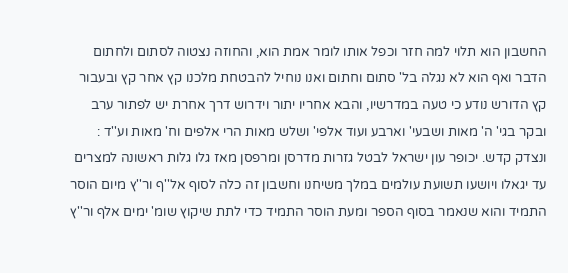החשבון הוא תלוי למה חזר וכפל אותו לומר אמת הוא, והחוזה נצטוה לסתום ולחתום הדבר ואף הוא לא נגלה בל' סתום וחתום ואנו נוחיל להבטחת מלכנו קץ אחר קץ ובעבור קץ הדורש נודע כי טעה במדרשיו, והבא אחריו יתור וידרוש דרך אחרת יש לפתור ערב ובקר בגי' ה' מאות ושבעי' וארבע ועוד אלפי' ושלש מאות הרי אלפים וח' מאות וע''ד : ונצדק קדש. יכופר עון ישראל לבטל גזרות מדרסן ומרפסן מאז גלו גלות ראשונה למצרים עד יגאלו ויושעו תשועת עולמים במלך משיחנו וחשבון זה כלה לסוף אל''ף ור''ץ מיום הוסר התמיד והוא שנאמר בסוף הספר ומעת הוסר התמיד כדי לתת שיקוץ שומ' ימים אלף ור''ץ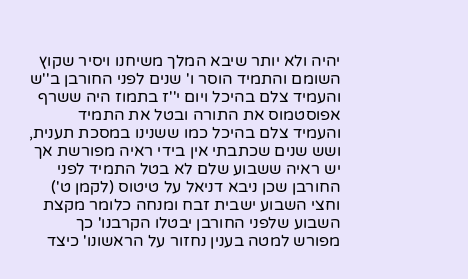יהיה ולא יותר שיבא המלך משיחנו ויסיר שקוץ השומם והתמיד הוסר ו' שנים לפני החורבן ב''ש והעמיד צלם בהיכל ויום י''ז בתמוז היה ששרף אפוסטמוס את התורה ובטל את התמיד והעמיד צלם בהיכל כמו ששנינו במסכת תענית, ושש שנים שכתבתי אין בידי ראיה מפורשת אך יש ראיה ששבוע שלם לא בטל התמיד לפני החורבן שכן ניבא דניאל על טיטוס (לקמן ט') וחצי השבוע ישבית זבח ומנחה כלומר מקצת השבוע שלפני החורבן יבטלו הקרבנו' כך מפורש למטה בענין נחזור על הראשונו' כיצד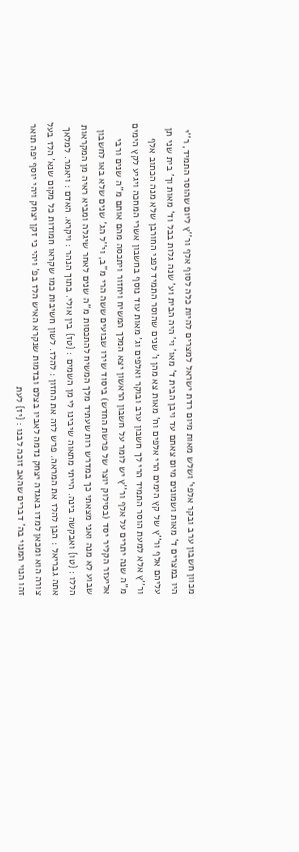מכוון חשבון ערב ובקר אלפי' ושלש מאות מיום רדת ישראל למצרים להיות כלה לסוף אלף ור''ץ ליום שהוסר התמיד, ר''י היו במצרים ד' מאות ושמונים מיום צאתם עד ויבן הבית ד' מאו' וי' היה הבית וע' שנה גלות בבל וד' מאות וך' בית שני תן עליהם אלף ור''ץ של קץ הימים הרי אלפים וח' מאות צא מהן ו' שנים שהוסר התמיד לפני החורבן שלא מנה הכתוב אלף ור''ץ אלא למעת הוסר התמיד הרי לך חשבון ערב ובוקר ואלפים וג' מאות עוד נוסף בחשבון אשרי המחכה ויגיע לקץ הימים מ''ה שנה יתרים על אלף ור''ץ יש לומר על חשבון הראשון יצא המלך המשיח ויחזור ויתכסה מהם אותם מ''ה שנים ורבי אליעזר הקליר יסד (בסילוק יוצר של פרשת החדש) ביסוד שירו שבועים ששה הרי מ''ב, וי''ל הג' שנים שלא באו לחשבון שבוע לא מנה ואני מצאתי כך במדרש רות שעתיד מלך המשיח להתכסות מ''ה שנים לאחר שיגלה ומביא ראיה מן המקראות הללו : {טו} ואבקשה בינה. הייתי מתאוה שיבינו לי מן השמים : {טז} בין אולי. בתוך הנהר : ויקרא. האדם : ויאמר. למלאך אתה גבריאל : הבן להלז את המראה. פרש לזה את החזון : להלז. לשון חשיבות כמו שקראו חמודות כל מקום שנא' הלז בעל צורה הוא ומכאן למדו באגדה יצחק נדמה לאביו בצלם ובדמות שנקרא האיש הלז בפ' ויהי כי זקן יצחק ויהי יוסף יפה תואר זהו הנוי המנוי בה' דברים שהאב זוכה לבנו : {יז} לעת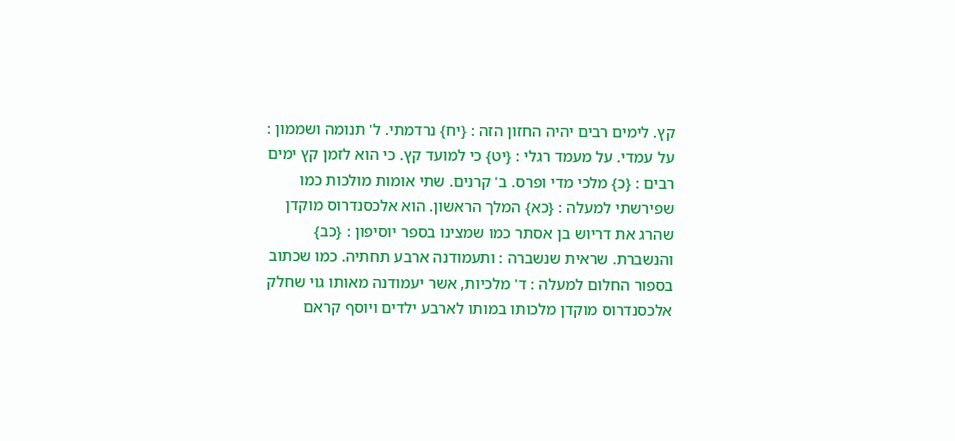קץ. לימים רבים יהיה החזון הזה : {יח} נרדמתי. ל' תנומה ושממון : על עמדי. על מעמד רגלי : {יט} כי למועד קץ. כי הוא לזמן קץ ימים רבים : {כ} מלכי מדי ופרס. ב' קרנים. שתי אומות מולכות כמו שפירשתי למעלה : {כא} המלך הראשון. הוא אלכסנדרוס מוקדן שהרג את דריוש בן אסתר כמו שמצינו בספר יוסיפון : {כב} והנשברת. שראית שנשברה : ותעמודנה ארבע תחתיה. כמו שכתוב בספור החלום למעלה : ד' מלכיות, אשר יעמודנה מאותו גוי שחלק אלכסנדרוס מוקדן מלכותו במותו לארבע ילדים ויוסף קראם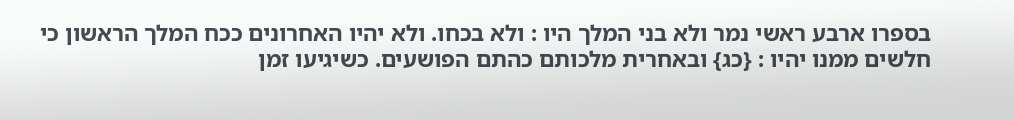בספרו ארבע ראשי נמר ולא בני המלך היו : ולא בכחו. ולא יהיו האחרונים ככח המלך הראשון כי חלשים ממנו יהיו : {כג} ובאחרית מלכותם כהתם הפושעים. כשיגיעו זמן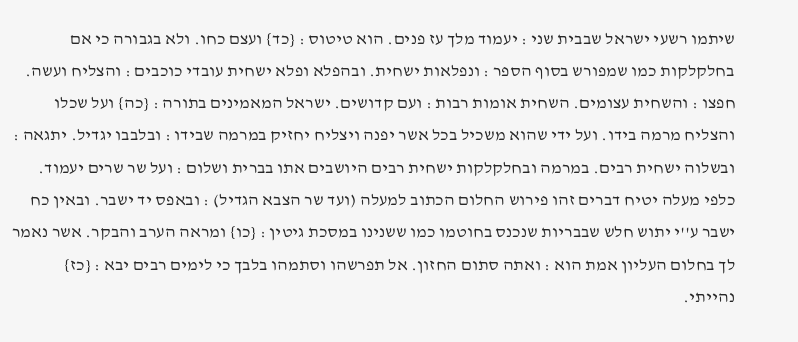שיתמו רשעי ישראל שבבית שני : יעמוד מלך עז פנים. הוא טיטוס : {כד} ועצם כחו. ולא בגבורה כי אם בחלקלקות כמו שמפורש בסוף הספר : ונפלאות ישחית. ובהפלא ופלא ישחית עובדי כוכבים : והצליח ועשה. חפצו : והשחית עצומים. השחית אומות רבות : ועם קדושים. ישראל המאמינים בתורה : {כה} ועל שכלו והצליח מרמה בידו. ועל ידי שהוא משכיל בכל אשר יפנה ויצליח יחזיק במרמה שבידו : ובלבבו יגדיל. יתגאה : ובשלוה ישחית רבים. במרמה ובחלקלקות ישחית רבים היושבים אתו בברית ושלום : ועל שר שרים יעמוד. כלפי מעלה יטיח דברים זהו פירוש החלום הכתוב למעלה (ועד שר הצבא הגדיל) : ובאפס יד ישבר. ובאין כח ישבר ע''י יתוש חלש שבבריות שנכנס בחוטמו כמו ששנינו במסכת גיטין : {כו} ומראה הערב והבקר. אשר נאמר לך בחלום העליון אמת הוא : ואתה סתום החזון. אל תפרשהו וסתמהו בלבך כי לימים רבים יבא : {כז} נהייתי.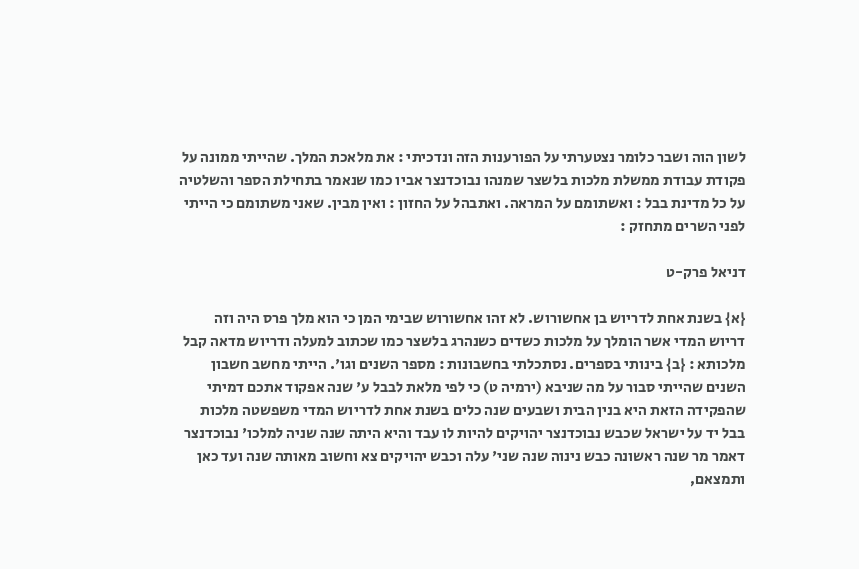לשון הוה ושבר כלומר נצטערתי על הפורענות הזה ונדכיתי : את מלאכת המלך. שהייתי ממונה על פקודת עבודת ממשלת מלכות בלשצר שמנהו נבוכדנצר אביו כמו שנאמר בתחילת הספר והשלטיה על כל מדינת בבל : ואשתומם על המראה. ואתבהל על החזון : ואין מבין. שאני משתומם כי הייתי לפני השרים מתחזק :

דניאל פרק-ט

{א} בשנת אחת לדריוש בן אחשורוש. לא זהו אחשורוש שבימי המן כי הוא מלך פרס היה וזה דריוש המדי אשר הומלך על מלכות כשדים כשנהרג בלשצר כמו שכתוב למעלה ודריוש מדאה קבל מלכותא : {ב} בינותי בספרים. נסתכלתי בחשבונות : מספר השנים וגו'. הייתי מחשב חשבון השנים שהייתי סבור על מה שניבא (ירמיה ט) כי לפי מלאת לבבל ע' שנה אפקוד אתכם דמיתי שהפקידה הזאת היא בנין הבית ושבעים שנה כלים בשנת אחת לדריוש המדי משפשטה מלכות בבל יד על ישראל שכבש נבוכדנצר יהויקים להיות לו עבד והיא היתה שנה שניה למלכו' נבוכדנצר דאמר מר שנה ראשונה כבש נינוה שנה שני' עלה וכבש יהויקים צא וחשוב מאותה שנה ועד כאן ותמצאם,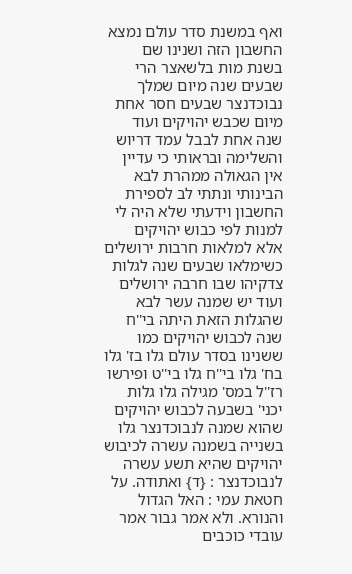ואף במשנת סדר עולם נמצא החשבון הזה ושנינו שם בשנת מות בלשאצר הרי שבעים שנה מיום שמלך נבוכדנצר שבעים חסר אחת מיום שכבש יהויקים ועוד שנה אחת לבבל עמד דריוש והשלימה ובראותי כי עדיין אין הגאולה ממהרת לבא הבינותי ונתתי לב לספירת החשבון וידעתי שלא היה לי למנות לפי כבוש יהויקים אלא למלאות חרבות ירושלים כשימלאו שבעים שנה לגלות צדקיהו שבו חרבה ירושלים ועוד יש שמנה עשר לבא שהגלות הזאת היתה בי''ח שנה לכבוש יהויקים כמו ששנינו בסדר עולם גלו בז' גלו בח' גלו בי''ח גלו בי''ט ופירשו רז''ל במס' מגילה גלו גלות יכני' בשבעה לכבוש יהויקים שהוא שמנה לנבוכדנצר גלו בשנייה בשמנה עשרה לכיבוש יהויקים שהיא תשע עשרה לנבוכדנצר : {ד} ואתודה. על חטאת עמי : האל הגדול והנורא. ולא אמר גבור אמר עובדי כוכבים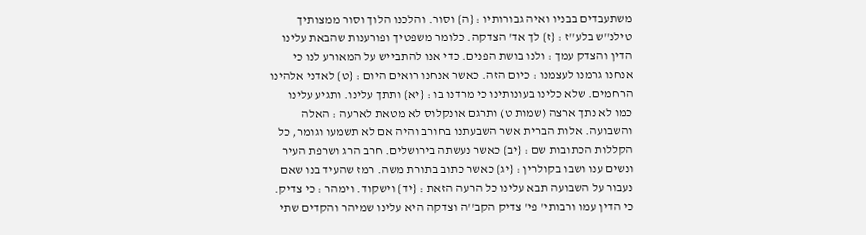משתעבדים בבניו ואיה גבורותיו : {ה} וסור. והלכנו הלוך וסור ממצותיך טילנ''ש בלע''ז : {ז} לך אד' הצדקה. כלומר משפטיך ופורענות שהבאת עלינו הדין והצדק עמך : ולנו בושת הפנים. כדי אנו להתבייש על המאורע לנו כי אנחנו גרמנו לעצמנו : כיום הזה. כאשר אנחנו רואים היום : {ט} לאדני אלהינו הרחמים. שלא כלינו בעונותינו כי מרדנו בו : {יא} ותתך עלינו. ותגיע עלינו כמו לא נתך ארצה (שמות ט) ותרגם אונקלוס לא מטאת לארעה : האלה והשבועה. אלות הברית אשר השבעתנו בחורב והיה אם לא תשמעו וגומר, כל הקללות הכתובות שם : {יב} כאשר נעשתה בירושלים. חרב הרג ושרפת העיר ונשים ענו ושבו בקולרין : {יג} כאשר כתוב בתורת משה. רמז שהעיד בנו שאם נעבור על השבועה תבא עלינו כל הרעה הזאת : {יד} וישקוד. וימהר : כי צדיק. כי הדין עמו ורבותי' פי' צדיק הקב''ה וצדקה היא עלינו שמיהר והקדים שתי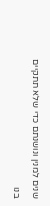שנים למנין ונושנתם כדי שלא תתקיים בנו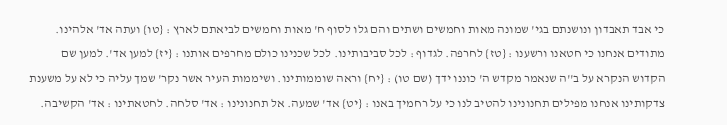כי אבד תאבדון ונושנתם בגי' שמונה מאות וחמשים ושתים והם גלו לסוף ח' מאות וחמשים לביאתם לארץ : {טו} ועתה אד' אלהינו. מתודים אנחנו כי חטאנו ורשענו : {טז} לחרפה. לגדוף : לכל סביבותינו. לכל שכנינו כולם מחרפים אותנו : {יז} למען אד'. למען שם הקדוש הנקרא על ב''ה שנאמר מקדש ה' כוננו ידך (שם טו) : {יח} וראה שוממותינו. ושיממות העיר אשר נקר' שמך עליה כי לא על משענת צדקותינו אנחנו מפילים תחנונינו להטיב לנו כי על רחמיך באנו : {יט} אד' שמעה. אל תחנונינו : אד' סלחה. לחטאתינו : אד' הקשיבה.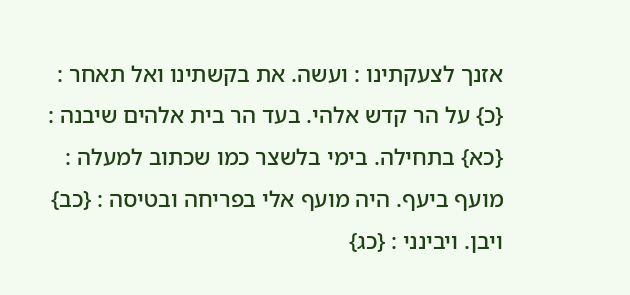אזנך לצעקתינו : ועשה. את בקשתינו ואל תאחר : {כ} על הר קדש אלהי. בעד הר בית אלהים שיבנה : {כא} בתחילה. בימי בלשצר כמו שכתוב למעלה : מועף ביעף. היה מועף אלי בפריחה ובטיסה : {כב} ויבן. ויבינני : {כג}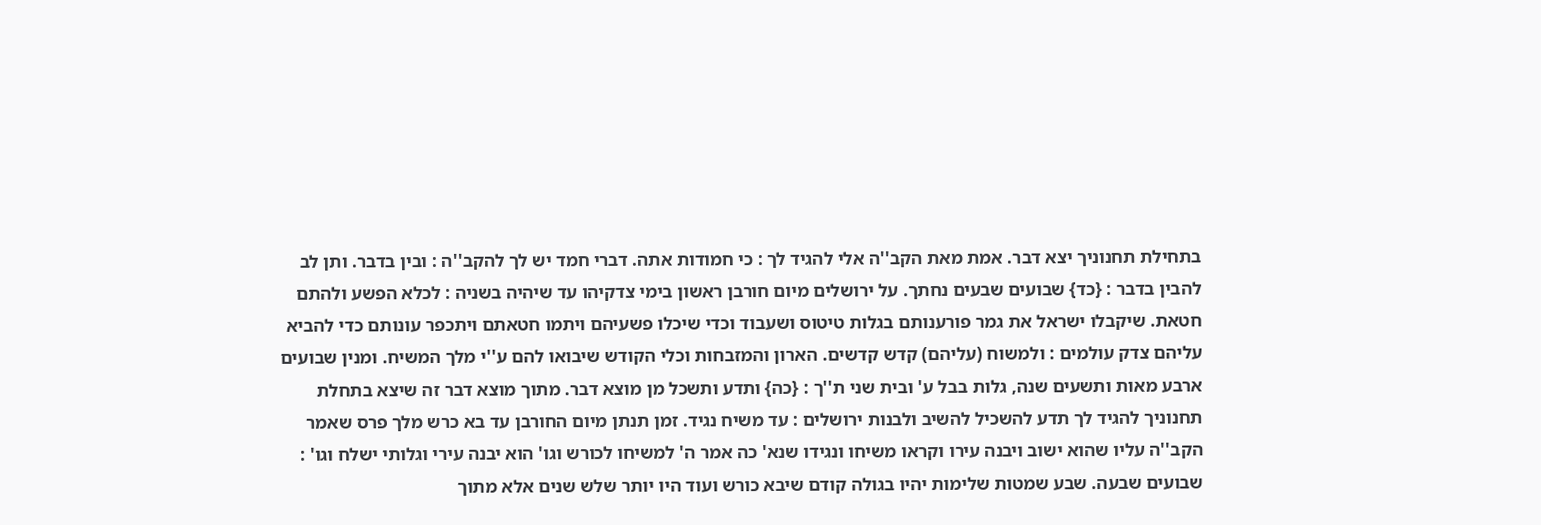בתחילת תחנוניך יצא דבר. אמת מאת הקב''ה אלי להגיד לך : כי חמודות אתה. דברי חמד יש לך להקב''ה : ובין בדבר. ותן לב להבין בדבר : {כד} שבועים שבעים נחתך. על ירושלים מיום חורבן ראשון בימי צדקיהו עד שיהיה בשניה : לכלא הפשע ולהתם חטאת. שיקבלו ישראל את גמר פורענותם בגלות טיטוס ושעבוד וכדי שיכלו פשעיהם ויתמו חטאתם ויתכפר עונותם כדי להביא עליהם צדק עולמים : ולמשוח (עליהם) קדש קדשים. הארון והמזבחות וכלי הקודש שיבואו להם ע''י מלך המשיח. ומנין שבועים ארבע מאות ותשעים שנה, גלות בבל ע' ובית שני ת''ך : {כה} ותדע ותשכל מן מוצא דבר. מתוך מוצא דבר זה שיצא בתחלת תחנוניך להגיד לך תדע להשכיל להשיב ולבנות ירושלים : עד משיח נגיד. זמן תנתן מיום החורבן עד בא כרש מלך פרס שאמר הקב''ה עליו שהוא ישוב ויבנה עירו וקראו משיחו ונגידו שנא' כה אמר ה' למשיחו לכורש וגו' הוא יבנה עירי וגלותי ישלח וגו' : שבועים שבעה. שבע שמטות שלימות יהיו בגולה קודם שיבא כורש ועוד היו יותר שלש שנים אלא מתוך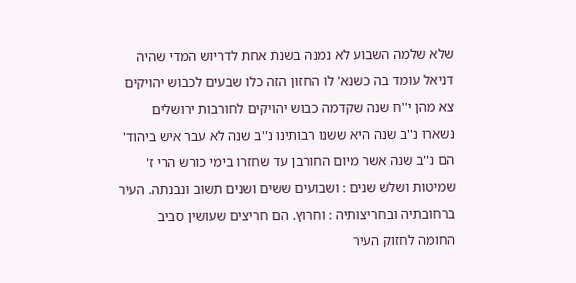שלא שלמה השבוע לא נמנה בשנת אחת לדריוש המדי שהיה דניאל עומד בה כשנא' לו החזון הזה כלו שבעים לכבוש יהויקים צא מהן י''ח שנה שקדמה כבוש יהויקים לחורבות ירושלים נשארו נ''ב שנה היא ששנו רבותינו נ''ב שנה לא עבר איש ביהוד' הם נ''ב שנה אשר מיום החורבן עד שחזרו בימי כורש הרי ז' שמיטות ושלש שנים : ושבועים ששים ושנים תשוב ונבנתה. העיר ברחובתיה ובחריצותיה : וחרוץ. הם חריצים שעושין סביב החומה לחזוק העיר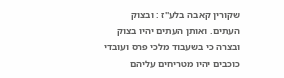שקורין קאבה בלע''ז : ובצוק העתים. ואותן העתים יהיו בצוק ובצרה כי בשעבוד מלכי פרס ועובדי כוכבים יהיו מטריחים עליהם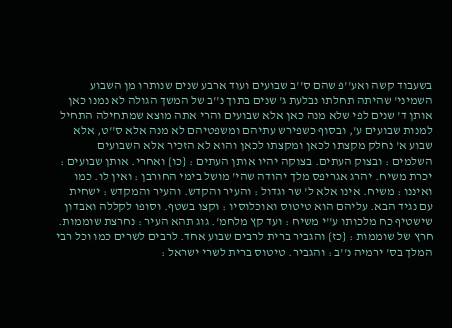בשעבוד קשה ואע''פ שהם ס''ב שבועים ועוד ארבע שנים שנותרו מן השבוע השמיני' שהיתה תחלתו נבלעת ג' שנים בתוך נ''ב של המשך הגולה לא נמנו כאן אותן ד' שנים לפי שלא מנה כאן אלא שבועים והרי אתה מוצא שמתחילה התחיל למנות שבועים ע', ובסוף כשפירש עתיהם ומשפטיהם לא מנה אלא ס''ט, אלא שבוע א' נחלק מקצתו לכאן ומקצתו לכאן והוא לא הזכיר אלא השבועים השלמים : ובצוק העתים. בצוקה יהיו אותן העתים : {כו} ואחרי. אותן שבועים : יכרת משיח. יהרג אגריפס מלך יהודה שהי' מושל בימי החורבן : ואין לו. כמו ואיננו : משיח. אינו אלא ל' שר וגדול : והעיר והקדש. והעיר והמקדש : ישחית עם נגיד הבא. עליהם הוא טיטוס ואוכלוסיו : וקצו בשטף. וסופו לקללה ואבדון שישטיף כח מלכותו ע''י משיח : ועד קץ מלחמ'. גוג תהא העיר : נחרצת שוממות. חרץ של שוממות : {כז} והגביר ברית לרבים שבוע אחד. לרבים לשרים כמו וכל רבי המלך בס' ירמיה נ''ב : והגביר. טיטוס ברית לשרי ישראל :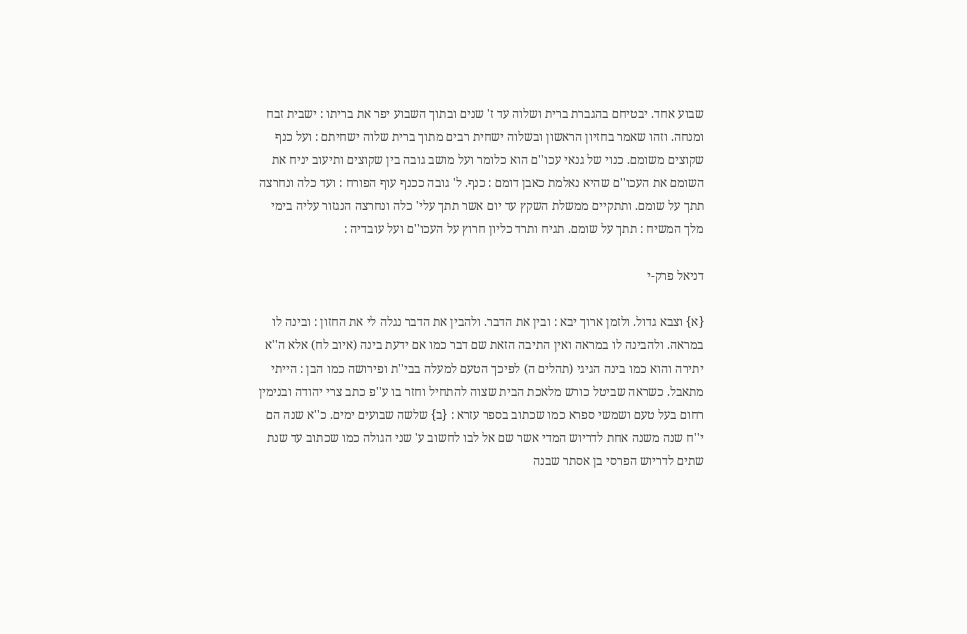שבוע אחד. יבטיחם בהגברת ברית ושלוה עד ז' שנים ובתוך השבוע יפר את בריתו : ישבית זבח ומנחה. וזהו שאמר בחזיון הראשון ובשלוה ישחית רבים מתוך ברית שלוה ישחיתם : ועל כנף שקוצים משומם. כנוי של גנאי עכו''ם הוא כלומר ועל מושב גובה בין שקוצים ותיעוב יניח את השומם את העכו''ם שהיא נאלמת כאבן דומם : כנף. ל' גובה ככנף עוף הפורח : ועד כלה ונחרצה תתך על שומם. ותתקיים ממשלת השקץ עד יום אשר תתך עלי' כלה ונחרצה הנגזור עליה בימי מלך המשיח : תתך על שומם. תגיח ותרד כליון חרוץ על העכו''ם ועל עובדיה :

דניאל פרק-י

{א} וצבא גדול. ולזמן ארוך יבא : ובין את הדבר. ולהבין את הדבר נגלה לי את החזון : ובינה לו במראה. ולהבינה לו במראה ואין התיבה הזאת שם דבר כמו אם ידעת בינה (איוב לח) אלא ה''א יתירה והוא כמו בינה הגיגי (תהלים ה) לפיכך הטעם למעלה בבי''ת ופירושה כמו הבן : הייתי מתאבל. כשראה שביטל כורש מלאכת הבית שצוה להתחיל וחזר בו ע''פ כתב צרי יהודה ובנימין רחום בעל טעם ושמשי ספרא כמו שכתוב בספר עזרא : {ב} שלשה שבועים ימים. כ''א שנה הם י''ח שנה משנה אחת לדריוש המדי אשר שם אל לבו לחשוב ע' שני הגולה כמו שכתוב עד שנת שתים לדריוש הפרסי בן אסתר שבנה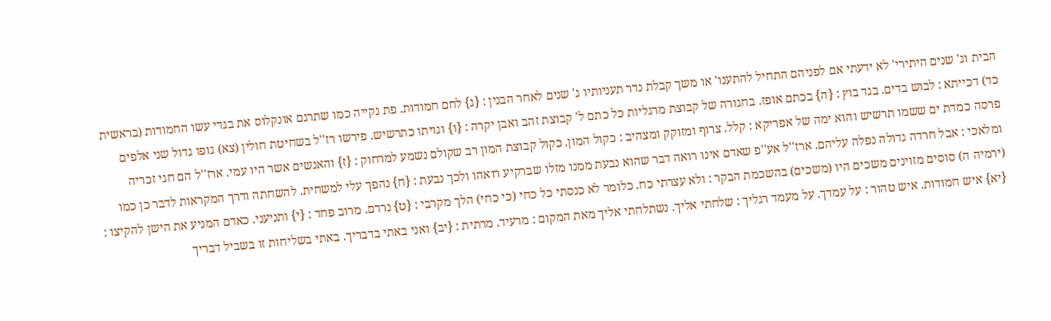הבית וג' שנים היתירי' לא ידעתי אם לפניהם התחיל להתענו' או משך קבלת נדר תעניותיו ג' שנים לאחר הבנין : {ג} לחם חמודות. פת נקייה כמו שתרגם אונקלוס את בגדי עשו החמודות (בראשית כד) דכייתא : לבוש בדים. בגד בוץ : {ה} בכתם אופז. בחגורה של קבוצת מרגליות כל כתם ל' קבוצת זהב ואבן יקרה : {ו} וגויתו כתרשיש. פירשו רז''ל בשחיטת חולין (צא) גופו גדול שני אלפים פרסה כמדת ים ששמו תרשיש והוא ימה של אפריקא : קלל. צרוף ומזוקק ומצהיב : כקול המון. כקול קבוצת המון רב שקולם נשמע למרחוק : {ז} והאנשים אשר היו עמי. ארז''ל הם חגי זכריה ומלאכי : אבל חרדה גדולה נפלה עליהם. ארז''ל אע''פ שאדם אינו רואה דבר שהוא נבעת ממנו מזלו שברקיע רואהו ולכך נבעת : {ח} נהפך עלי למשחית. להשחתה ודרך המקראות לדבר כן כמו (ירמיה ה) סוסים מזוינים משכים היו (משכים) בהשכמת הבקר : ולא עצרתי כח. כלומר לא כנסתי כל כחי (כי כחי) הלך מקרבי : {ט} נרדם. מרוב פחד : {י} ותניעני. כאדם המניע את הישן להקיצו : {יא} איש חמודות. איש טהור : על עמדך. על מעמד רגליך : שלחתי אליך. נשתלחתי אליך מאת המקום : מרעיד. מרתית : {יב} ואני באתי בדבריך. באתי בשליחות זו בשביל דבריך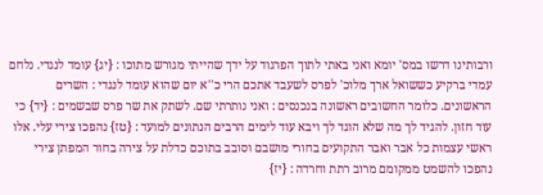ורבותינו דרשו במס' יומא ואני באתי לתוך הפרגוד על ידך שהייתי מגורש מתוכו : {יג} עומד לנגדי. נלחם עמדי ברקיע כששואל ארך מלוכ' לפרס לשעבד אתכם הרי כ''א יום שהוא עומד לנגדי : השרים הראשונים. כלומר החשובים ראשונה בנכנסים : ואני נותרתי שם. לשתק את שר פרס שבשמים : {יד} כי עוד חזון. להגיד לך מה שלא הוגד לך ויבא עוד לימים הרבים הנתונים למועד : {טז} נהפכו צירי עלי. אלו ראשי עצמות כל אבר ואבר התקועים בחורי מושבם וסובב בתוכם כדלת על צירה בחור המפתן צירי נהפכו להשמט ממקומם מרוב רתת וחרדה : {יז}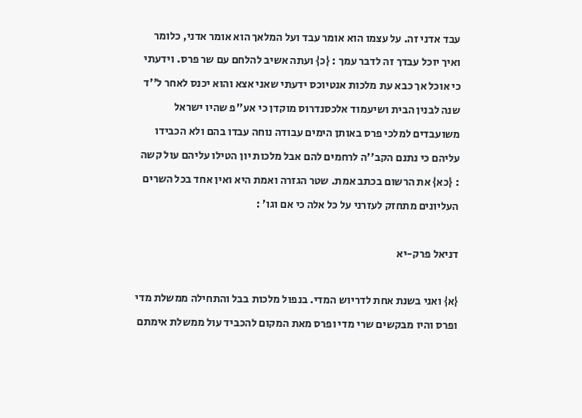עבד אדני זה. על עצמו הוא אומר עבד ועל המלאך הוא אומר אדני, כלומר ואיך יוכל עבדך זה לדבר עמך : {כ} ועתה אשיב להלחם עם שר פרס. וידעתי כי אוכל אך כבא עת מלכות אנטיוכס ידעתי שאני אצא והוא יכנס לאחר ל''ד שנה לבנין הבית ושיעמוד אלכסנדרוס מוקדן כי אע''פ שהיו ישראל משועבדים למלכי פרס באותן הימים עבודה נוחה עבדו בהם ולא הכבידו עליהם כי נתנם הקב''ה לרחמים להם אבל מלכות יון הטילו עליהם עול קשה : {כא} את הרשום בכתב אמת. שטר הגזרה ואמת היא ואין אחד בכל השרים העליונים מתחזק לעזרני על כל אלה כי אם וגו' :

דניאל פרק-יא

{א} ואני בשנת אחת לדריוש המדי. בנפול מלכות בבל והתחילה ממשלת מדי ופרס והיו מבקשים שרי מדי ופרס מאת המקום להכביד עול ממשלת אימתם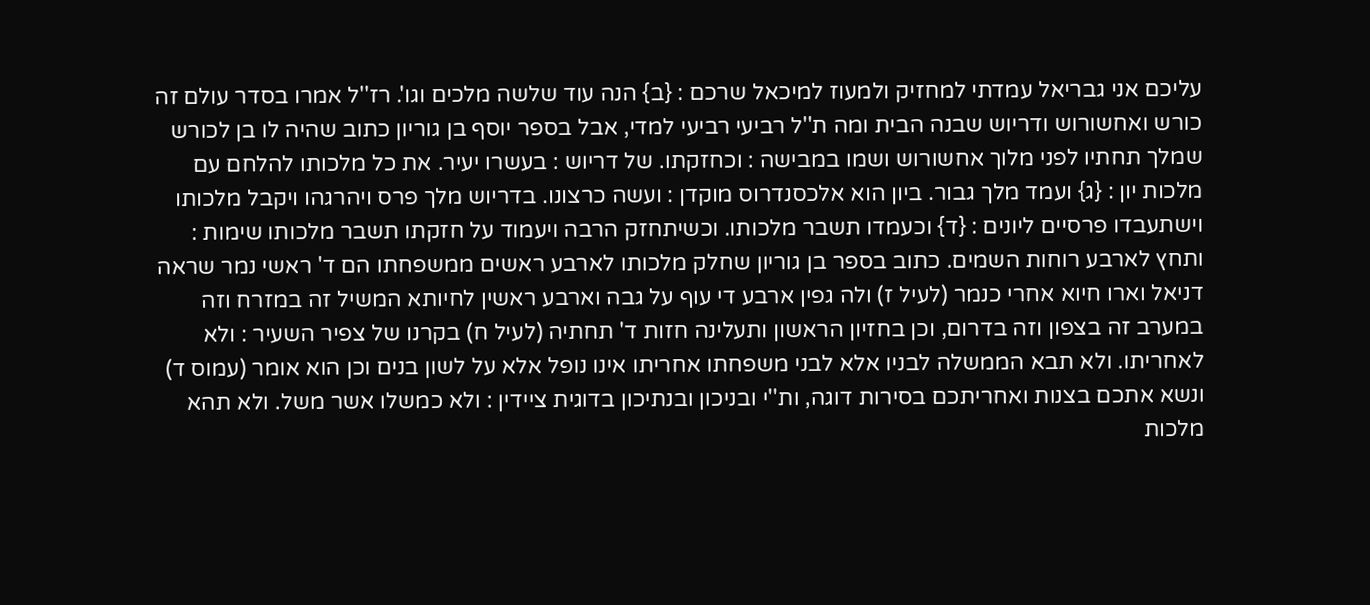עליכם אני גבריאל עמדתי למחזיק ולמעוז למיכאל שרכם : {ב} הנה עוד שלשה מלכים וגו'. רז''ל אמרו בסדר עולם זה כורש ואחשורוש ודריוש שבנה הבית ומה ת''ל רביעי רביעי למדי, אבל בספר יוסף בן גוריון כתוב שהיה לו בן לכורש שמלך תחתיו לפני מלוך אחשורוש ושמו במבישה : וכחזקתו. של דריוש : בעשרו יעיר. את כל מלכותו להלחם עם מלכות יון : {ג} ועמד מלך גבור. ביון הוא אלכסנדרוס מוקדן : ועשה כרצונו. בדריוש מלך פרס ויהרגהו ויקבל מלכותו וישתעבדו פרסיים ליונים : {ד} וכעמדו תשבר מלכותו. וכשיתחזק הרבה ויעמוד על חזקתו תשבר מלכותו שימות : ותחץ לארבע רוחות השמים. כתוב בספר בן גוריון שחלק מלכותו לארבע ראשים ממשפחתו הם ד' ראשי נמר שראה דניאל וארו חיוא אחרי כנמר (לעיל ז) ולה גפין ארבע די עוף על גבה וארבע ראשין לחיותא המשיל זה במזרח וזה במערב זה בצפון וזה בדרום, וכן בחזיון הראשון ותעלינה חזות ד' תחתיה (לעיל ח) בקרנו של צפיר השעיר : ולא לאחריתו. ולא תבא הממשלה לבניו אלא לבני משפחתו אחריתו אינו נופל אלא על לשון בנים וכן הוא אומר (עמוס ד) ונשא אתכם בצנות ואחריתכם בסירות דוגה, ות''י ובניכון ובנתיכון בדוגית ציידין : ולא כמשלו אשר משל. ולא תהא מלכות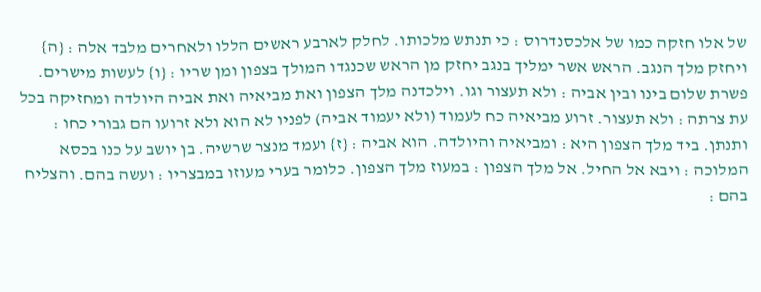של אלו חזקה כמו של אלכסנדרוס : כי תנתש מלכותו. לחלק לארבע ראשים הללו ולאחרים מלבד אלה : {ה} ויחזק מלך הנגב. הראש אשר ימליך בנגב יחזק מן הראש שכנגדו המולך בצפון ומן שריו : {ו} לעשות מישרים. פשרת שלום בינו ובין אביה : ולא תעצור וגו. וילכדנה מלך הצפון ואת מביאיה ואת אביה היולדה ומחזיקה בכל עת צרתה : ולא תעצור. זרוע מביאיה כח לעמוד (ולא יעמוד אביה) לפניו לא הוא ולא זרועו הם גבורי כחו : ותנתן. ביד מלך הצפון היא : ומביאיה והיולדה. הוא אביה : {ז} ועמד מנצר שרשיה. בן יושב על כנו בכסא המלוכה : ויבא אל החיל. אל מלך הצפון : במעוז מלך הצפון. כלומר בערי מעוזו במבצריו : ועשה בהם. והצליח בהם :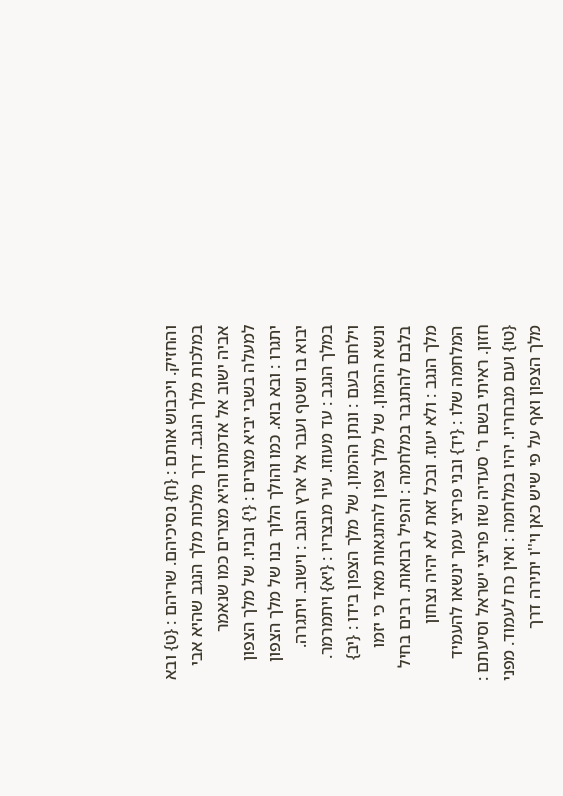והחזיק. ויכבוש אותם : {ח} נסיכיהם. שריהם : {ט} ובא במלכות מלך הנגב. דרך מלכות מלך הנגב שהיא אבי אביה ישוב אל אדמתו והיא מצרים כמו שנאמר למעלה בשבי יביא מצרים : {י} ובניו. של מלך הצפון יתגרו : ובא בוא. כמו והולך הלוך בנו של מלך הצפון יבוא בו ושטף ועבר אל ארץ הנגב : וישוב. ויתגרה. במלך הנגב : עד מעוזו. עיר מבצריו : {יא} ויתמרמר. וילחם בעם : ונתן ההמון. של מלך הצפון בידו : {יב} ונשא ההמון. של מלך צפון להתגאות מאד כי יזמו בלבם להתגבר במלחמה : והפיל רבואות. רבים בחיל מלך הנגב : ולא יעוז. ובכל זאת לא יהיה נצחון המלחמה שלו : {יד} ובני פריצי עמך ינשאו להעמיד חזון. ראיתי בשם ר' סעדיה שזו פריצי ישראל וסיעתם : {טו} ועם מבחריו. יהיו במלחמה : ואין כח לעמוד. מפני מלך הצפון ואף על פי שיש כאן וי''ו יתירה דרך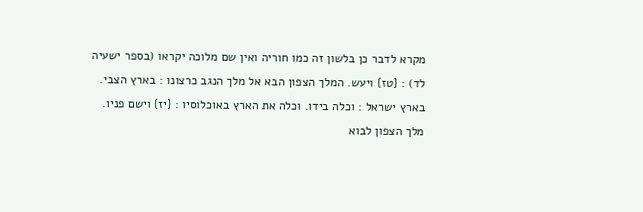מקרא לדבר כן בלשון זה כמו חוריה ואין שם מלוכה יקראו (בספר ישעיה לד) : {טז} ויעש. המלך הצפון הבא אל מלך הנגב כרצונו : בארץ הצבי. בארץ ישראל : וכלה בידו. וכלה את הארץ באוכלוסיו : {יז} וישם פניו. מלך הצפון לבוא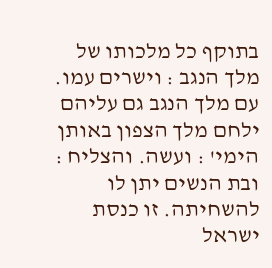בתוקף כל מלכותו של מלך הנגב : וישרים עמו. עם מלך הנגב גם עליהם ילחם מלך הצפון באותן הימי' : ועשה. והצליח : ובת הנשים יתן לו להשחיתה. זו כנסת ישראל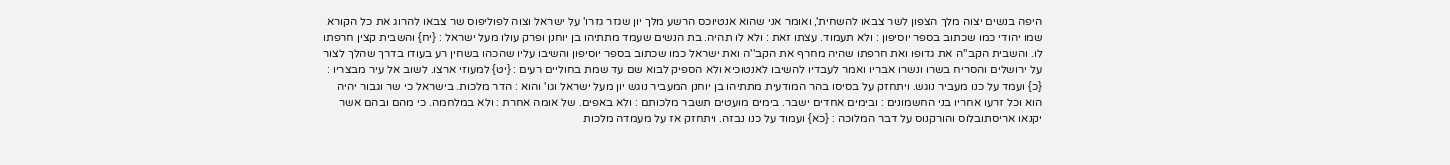היפה בנשים יצוה מלך הצפון לשר צבאו להשחית', ואומר אני שהוא אנטיוכס הרשע מלך יון שגזר גזרו' על ישראל וצוה לפוליפוס שר צבאו להרוג את כל הקורא שמו יהודי כמו שכתוב בספר יוסיפון : ולא תעמוד. עצתו זאת : ולא לו תהיה. בת הנשים שעמד מתתיהו בן יוחנן ופרק עולו מעל ישראל : {יח} והשבית קצין חרפתו לו. והשבית הקב''ה את גדופו ואת חרפתו שהיה מחרף את הקב''ה ואת ישראל כמו שכתוב בספר יוסיפון והשיבו עליו שהכהו בשחין רע בעודו בדרך שהלך לצור על ירושלים והסריח בשרו ונשרו אבריו ואמר לעבדיו להשיבו לאנטוכיא ולא הספיק לבוא שם עד שמת בחוליים רעים : {יט} למעוזי ארצו. לשוב אל עיר מבצריו : {כ} ועמד על כנו מעביר נוגש. ויתחזק על בסיסו בהר המודעית מתתיהו בן יוחנן המעביר נוגש יון מעל ישראל וגו' והוא : הדר מלכות. בישראל כי שר וגבור יהיה הוא וכל זרעו אחריו בני החשמונים : ובימים אחדים ישבר. בימים מועטים תשבר מלכותם : ולא באפים. של אומה אחרת : ולא במלחמה. כי מהם ובהם אשר יקנאו אריסתובלוס והורקנוס על דבר המלוכה : {כא} ועמוד על כנו נבזה. ויתחזק אז על מעמדה מלכות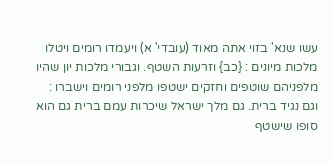עשו שנא' בזוי אתה מאוד (עובדי' א) ויעמדו רומים ויטלו מלכות מיונים : {כב} וזרעות השטף. וגבורי מלכות יון שהיו מלפניהם שוטפים וחזקים ישטפו מלפני רומים וישברו : וגם נגיד ברית. גם מלך ישראל שיכרות עמם ברית גם הוא סופו שישטף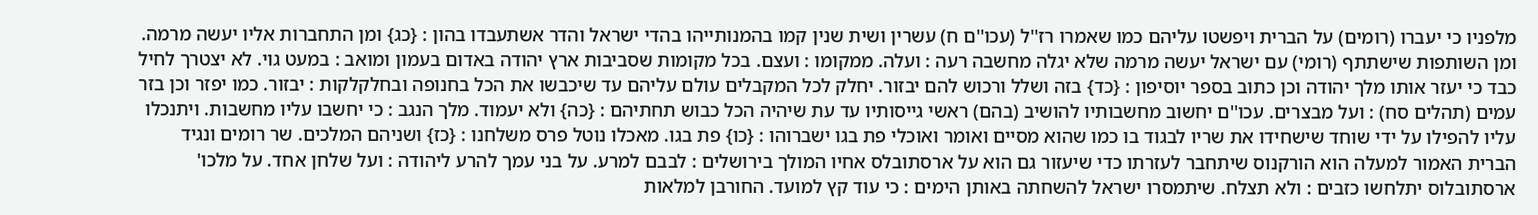מלפניו כי יעברו (רומים) על הברית ויפשטו עליהם כמו שאמרו רז''ל (עכו''ם ח) עשרין ושית שנין קמו בהמנותייהו בהדי ישראל והדר אשתעבדו בהון : {כג} ומן התחברות אליו יעשה מרמה. ומן השותפות שישתתף (רומי) עם ישראל יעשה מרמה שלא יגלה מחשבה רעה : ועלה. ממקומו : ועצם. בכל מקומות שסביבות ארץ יהודה באדום בעמון ומואב : במעט גוי. לא יצטרך לחיל כבד כי יעזר אותו מלך יהודה וכן כתוב בספר יוסיפון : {כד} בזה ושלל ורכוש להם יבזור. יחלק לכל המקבלים עולם עליהם עד שיכבשו את הכל בחנופה ובחלקלקות : יבזור. כמו יפזר וכן בזר עמים (תהלים סח) : ועל מבצרים. עכו''ם יחשוב מחשבותיו להושיב (בהם) ראשי גייסותיו עד עת שיהיה הכל כבוש תחתיהם : {כה} ולא יעמוד. מלך הנגב : כי יחשבו עליו מחשבות. ויתנכלו עליו להפילו על ידי שוחד שישחידו את שריו לבגוד בו כמו שהוא מסיים ואומר ואוכלי פת בגו ישברוהו : {כו} פת בגו. מאכלו נוטל פרס משלחנו : {כז} ושניהם המלכים. שר רומים ונגיד הברית האמור למעלה הוא הורקנוס שיתחבר לעזרתו כדי שיעזור גם הוא על ארסתובלס אחיו המולך בירושלים : לבבם למרע. על בני עמך להרע ליהודה : ועל שלחן אחד. על מלכו' ארסתובלוס יתלחשו כזבים : ולא תצלח. שיתמסרו ישראל להשחתה באותן הימים : כי עוד קץ למועד. החורבן למלאות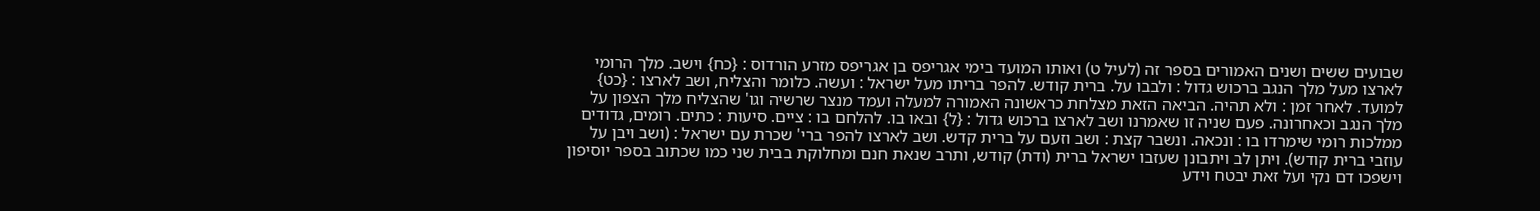שבועים ששים ושנים האמורים בספר זה (לעיל ט) ואותו המועד בימי אגריפס בן אגריפס מזרע הורדוס : {כח} וישב. מלך הרומי לארצו מעל מלך הנגב ברכוש גדול : ולבבו על. ברית קודש. להפר בריתו מעל ישראל : ועשה. כלומר והצליח, ושב לארצו : {כט} למועד. לאחר זמן : ולא תהיה. הביאה הזאת מצלחת כראשונה האמורה למעלה ועמד מנצר שרשיה וגו' שהצליח מלך הצפון על מלך הנגב וכאחרונה. פעם שניה זו שאמרנו ושב לארצו ברכוש גדול : {ל} ובאו בו. להלחם בו : ציים. סיעות : כתים. רומים, גדודים ממלכות רומי שימרדו בו : ונכאה. ונשבר קצת : ושב וזעם על ברית קדש. ושב לארצו להפר ברי' שכרת עם ישראל : (ושב ויבן על עוזבי ברית קודש). ויתן לב ויתבונן שעזבו ישראל ברית (ודת) קודש, ותרב שנאת חנם ומחלוקת בבית שני כמו שכתוב בספר יוסיפון וישפכו דם נקי ועל זאת יבטח וידע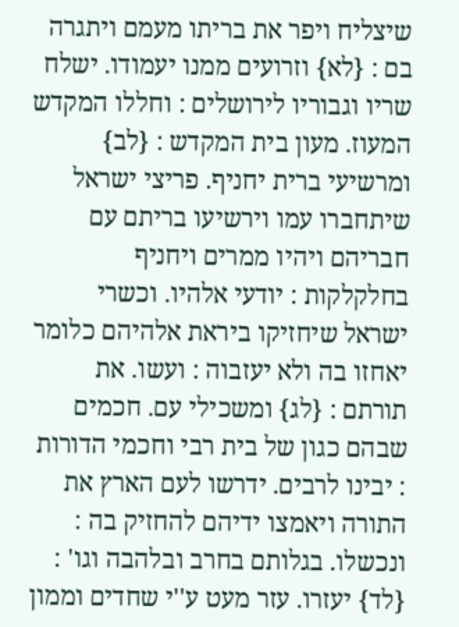שיצליח ויפר את בריתו מעמם ויתגרה בם : {לא} וזרועים ממנו יעמודו. ישלח שריו וגבוריו לירושלים : וחללו המקדש המעוז. מעון בית המקדש : {לב} ומרשיעי ברית יחניף. פריצי ישראל שיתחברו עמו וירשיעו בריתם עם חבריהם ויהיו ממרים ויחניף בחלקלקות : יודעי אלהיו. וכשרי ישראל שיחזיקו ביראת אלהיהם כלומר יאחזו בה ולא יעזבוה : ועשו. את תורתם : {לג} ומשכילי עם. חכמים שבהם כגון של בית רבי וחכמי הדורות : יבינו לרבים. ידרשו לעם הארץ את התורה ויאמצו ידיהם להחזיק בה : ונכשלו. בגלותם בחרב ובלהבה וגו' : {לד} יעזרו. עזר מעט ע''י שחדים וממון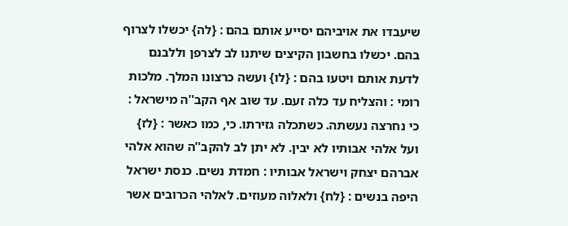שיעבדו את אויביהם יסייע אותם בהם : {לה} יכשלו לצרוף בהם. יכשלו בחשבון הקיצים שיתנו לב לצרפן וללבנם לדעת אותם ויטעו בהם : {לו} ועשה כרצונו המלך. מלכות רומי : והצליח עד כלה זעם. עד שוב אף הקב''ה מישראל : כי נחרצה נעשתה. כשתכלה גזירתו. כי, כמו כאשר : {לז} ועל אלהי אבותיו לא יבין. לא יתן לב להקב''ה שהוא אלהי אברהם יצחק וישראל אבותיו : חמדת נשים. כנסת ישראל היפה בנשים : {לח} ולאלוה מעוזים. לאלהי הכרובים אשר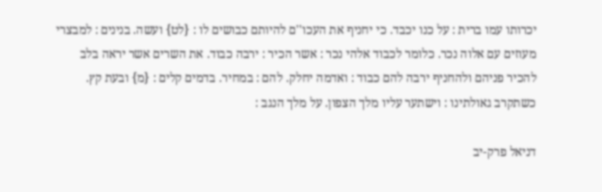יכרותו עמו ברית : על כנו יכבד. כי יחניף את העכו''ם להיותם כבושים לו : {לט} ועשה. בנינים : למבצרי מעוזים עם אלוה נכר. כלומר לכבוד אלהי נכר : אשר הכיר : ירבה כבוד. את השרים אשר יראה בלב להכיר פניהם ולהחניף ירבה להם כבוד : ואדמה יחלק. להם : במחיר. בדמים קלים : {מ} ובעת קץ. כשתקרב גאולתינו : וישתער עליו מלך הצפון. על מלך הנגב :

דניאל פרק-יב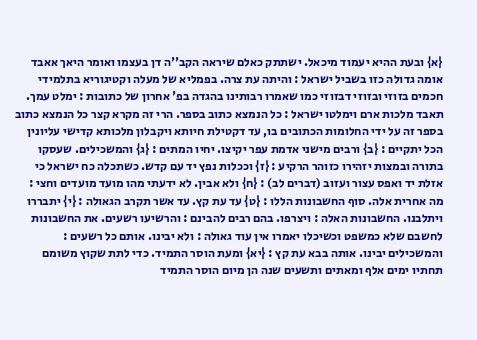{א} ובעת ההיא יעמוד מיכאל. ישתתק כאלם שיראה הקב''ה דן בעצמו ואומר היאך אאבד אומה גדולה כזו בשביל ישראל : והיתה עת צרה. בפמליא של מעלה וקטיגוריא בתלמידי חכמים בזוזי ובזוזי דבזוזי כמו שאמרו רבותינו בהגדה בפ' אחרון של כתובות : ימלט עמך. תאבד מלכות ארם וימלטו ישראל : כל הנמצא כתוב בספר. הרי זה מקרא קצר כל הנמצא כתוב בספר זה על ידי החלומות הכתובים בו, עד דקטילת חיותא ויקבלון מלכותא קדישי עליונין הכל יתקיים : {ב} ורבים מישני אדמת עפר יקיצו. יחיו המתים : {ג} והמשכילים. שעסקו בתורה ובמצות יזהירו כזוהר הרקיע : {ז} וככלות נפץ יד עם קדש. כשתכלה כח ישראל כי אזלת יד ואפס עצור ועזוב (דברים לב) : {ח} ולא אבין. לא ידעתי מהו מועד מועדים וחצי : מה אחרית אלה. סוף החשבונות הללו : {ט} עד עת קץ. עד אשר תקרב הגאולה : {י} יתבררו ויתלבנו. החשבונות האלה : ויצרפו. בהם רבים להבינם : והרשיעו רשעים. את החשבונות לחשבם שלא כמשפט וכשיכלו יאמרו אין עוד גאולה : ולא יבינו. אותם כל רשעים : והמשכילים יבינו. אותה בבא עת קץ : {יא} ומעת הוסר התמיד. כדי לתת שקוץ משומם תחתיו ימים אלף ומאתים ותשעים שנה הן מיום הוסר התמיד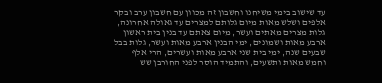עד שישוב בימי משיחנו וחשבון זה מכוון עם חשבון ערב ובקר אלפים ושלש מאות מיום גלותם למצרים עד גאולה אחרונה, גלות מצרים מאתים ועשר, מיום צאתם עד בנין בית ראשון ארבע מאות ושמונים, ימי הבנין ארבע מאות ועשר, גלות בבל שבעים שנה, ימי בית שני ארבע מאות ועשרים, הרי אלף וחמש מאות ותשעים, והתמיד הוסר לפני החורבן שש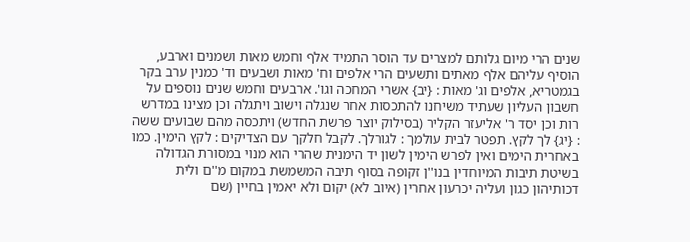שנים הרי מיום גלותם למצרים עד הוסר התמיד אלף וחמש מאות ושמנים וארבע, הוסיף עליהם אלף מאתים ותשעים הרי אלפים וח' מאות ושבעים וד' כמנין ערב בקר בגמטריא, אלפים וג' מאות : {יב} אשרי המחכה וגו'. ארבעים וחמש שנים נוספים על חשבון העליון שעתיד משיחנו להתכסות אחר שנגלה וישוב ויתגלה וכן מצינו במדרש רות וכן יסד ר' אליעזר הקליר (בסילוק יוצר פרשת החדש) ויתכסה מהם שבועים ששה : {יג} לך לקץ. תפטר לבית עולמך : לגורלך. לקבל חלקך עם הצדיקים : לקץ הימין. כמו באחרית הימים ואין לפרש הימין לשון יד הימנית שהרי הוא מנוי במסורת הגדולה בשיטת תיבות המיוחדין בנו''ן זקופה בסוף תיבה המשמשת במקום מ''ם ולית דכותיהון כגון ועליה יכרעון אחרין (איוב לא) יקום ולא יאמין בחיין (שם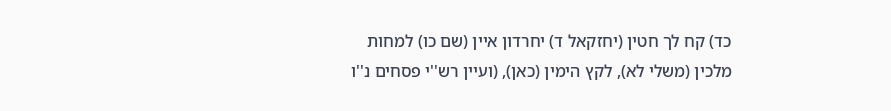כד) קח לך חטין (יחזקאל ד) יחרדון איין (שם כו) למחות מלכין (משלי לא), לקץ הימין (כאן), (ועיין רש''י פסחים נ''ו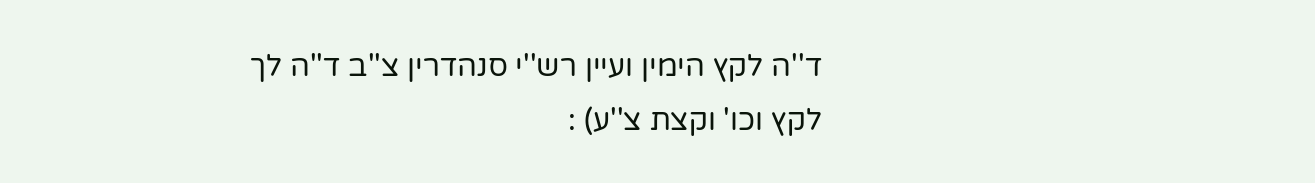ד''ה לקץ הימין ועיין רש''י סנהדרין צ''ב ד''ה לך לקץ וכו' וקצת צ''ע) :